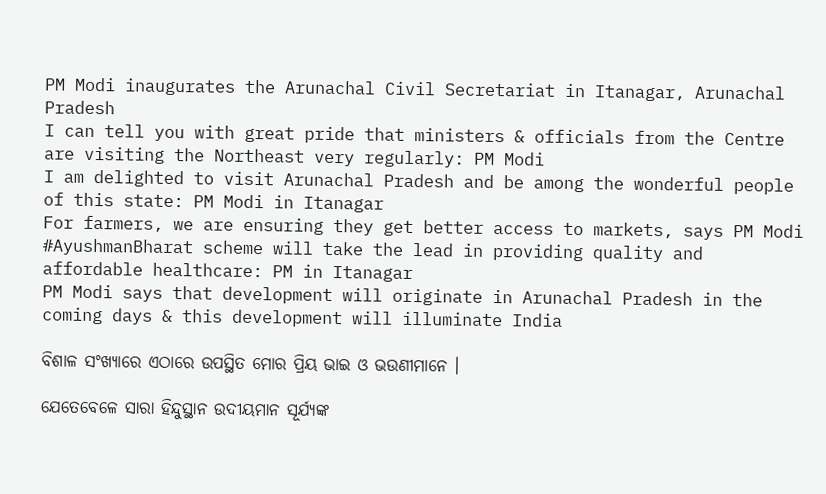PM Modi inaugurates the Arunachal Civil Secretariat in Itanagar, Arunachal Pradesh
I can tell you with great pride that ministers & officials from the Centre are visiting the Northeast very regularly: PM Modi
I am delighted to visit Arunachal Pradesh and be among the wonderful people of this state: PM Modi in Itanagar
For farmers, we are ensuring they get better access to markets, says PM Modi
#AyushmanBharat scheme will take the lead in providing quality and affordable healthcare: PM in Itanagar
PM Modi says that development will originate in Arunachal Pradesh in the coming days & this development will illuminate India

ବିଶାଳ ସଂଖ୍ୟାରେ ଏଠାରେ ଉପସ୍ଥିତ ମୋର ପ୍ରିୟ ଭାଇ ଓ ଭଉଣୀମାନେ ।

ଯେତେବେଳେ ସାରା ହିନ୍ଦୁସ୍ଥାନ ଉଦୀୟମାନ ସୂର୍ଯ୍ୟଙ୍କ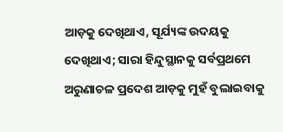ଆଡ଼କୁ ଦେଖିଥାଏ, ସୂର୍ଯ୍ୟଙ୍କ ଉଦୟକୁ ଦେଖିଥାଏ; ସାରା ହିନ୍ଦୁସ୍ଥାନକୁ ସର୍ବପ୍ରଥମେ ଅରୁଣାଚଳ ପ୍ରଦେଶ ଆଡ଼କୁ ମୁହଁ ବୁଲାଇବାକୁ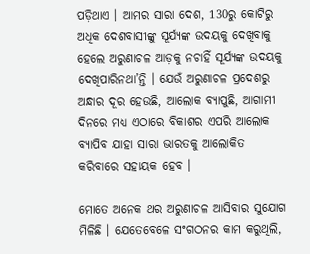ପଡ଼ିଥାଏ । ଆମର ସାରା ଦେଶ, 130ରୁ କୋଟିରୁ ଅଧିକ ଦେଶବାସୀଙ୍କୁ ସୂର୍ଯ୍ୟଙ୍କ ଉଦୟକୁ ଦେଖିବାକୁ ହେଲେ ଅରୁଣାଚଳ ଆଡ଼କୁ ନଚାହିଁ ସୂର୍ଯ୍ୟଙ୍କ ଉଦୟକୁ ଦେଖିପାରିନଥା’ନ୍ତି । ଯେଉଁ ଅରୁଣାଚଳ ପ୍ରଦେଶରୁ ଅନ୍ଧାର ଦୂର ହେଉଛି, ଆଲୋକ ବ୍ୟାପୁଛି, ଆଗାମୀ ଦିନରେ ମଧ୍ୟ ଏଠାରେ ବିକାଶର ଏପରି ଆଲୋକ ବ୍ୟାପିବ ଯାହା ସାରା ଭାରତକୁ ଆଲୋକିତ କରିବାରେ ସହାୟକ ହେବ ।

ମୋତେ ଅନେକ ଥର ଅରୁଣାଚଳ ଆସିବାର ସୁଯୋଗ ମିଳିଛି । ଯେତେବେଳେ ସଂଗଠନର କାମ କରୁଥିଲି,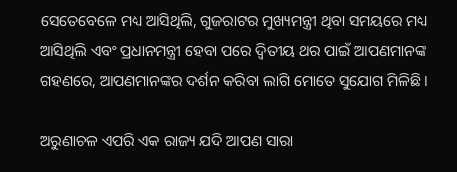ସେତେବେଳେ ମଧ୍ୟ ଆସିଥିଲି, ଗୁଜରାଟର ମୁଖ୍ୟମନ୍ତ୍ରୀ ଥିବା ସମୟରେ ମଧ୍ୟ ଆସିଥିଲି ଏବଂ ପ୍ରଧାନମନ୍ତ୍ରୀ ହେବା ପରେ ଦ୍ୱିତୀୟ ଥର ପାଇଁ ଆପଣମାନଙ୍କ ଗହଣରେ, ଆପଣମାନଙ୍କର ଦର୍ଶନ କରିବା ଲାଗି ମୋତେ ସୁଯୋଗ ମିଳିଛି ।

ଅରୁଣାଚଳ ଏପରି ଏକ ରାଜ୍ୟ ଯଦି ଆପଣ ସାରା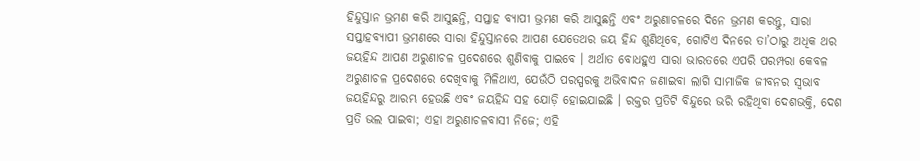ହିନ୍ଦୁସ୍ତାନ ଭ୍ରମଣ କରି ଆସୁଛନ୍ତି, ସପ୍ତାହ ବ୍ୟାପୀ ଭ୍ରମଣ କରି ଆସୁଛନ୍ତି ଏବଂ ଅରୁଣାଚଳରେ ଦିନେ ଭ୍ରମଣ କରନ୍ତୁ, ସାରା ସପ୍ତାହବ୍ୟାପୀ ଭ୍ରମଣରେ ସାରା ହିନ୍ଦୁସ୍ତାନରେ ଆପଣ ଯେତେଥର ଜୟ ହିନ୍ଦ ଶୁଣିଥିବେ, ଗୋଟିଏ ଦିନରେ ତା’ଠାରୁ ଅଧିକ ଥର ଜୟହିନ୍ଦ ଆପଣ ଅରୁଣାଚଳ ପ୍ରଦେଶରେ ଶୁଣିବାକୁ ପାଇବେ । ଅର୍ଥାତ ବୋଧହୁଏ ସାରା ଭାରତରେ ଏପରି ପରମ୍ପରା କେବଳ ଅରୁଣାଚଳ ପ୍ରଦେଶରେ ଦେଖିବାକୁ ମିଳିଥାଏ, ଯେଉଁଠି ପରସ୍ପରକୁ ଅଭିବାଦନ ଜଣାଇବା ଲାଗି ସାମାଜିକ ଜୀବନର ସ୍ୱଭାବ ଜୟହିନ୍ଦରୁ ଆରମ୍ଭ ହେଉଛି ଏବଂ ଜୟହିନ୍ଦ ସହ ଯୋଡ଼ି ହୋଇଯାଇଛି । ରକ୍ତର ପ୍ରତିଟି ବିନ୍ଦୁରେ ଭରି ରହିଥିବା ଦେଶଭକ୍ତି, ଦେଶ ପ୍ରତି ଭଲ ପାଇବା; ଏହା ଅରୁଣାଚଳବାସୀ ନିଜେ; ଏହି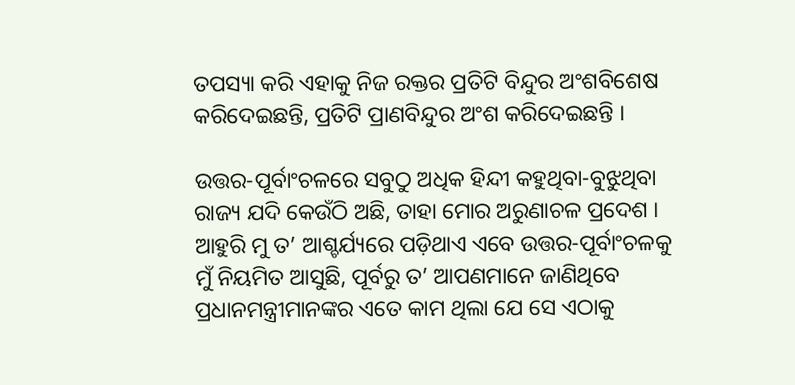ତପସ୍ୟା କରି ଏହାକୁ ନିଜ ରକ୍ତର ପ୍ରତିଟି ବିନ୍ଦୁର ଅଂଶବିଶେଷ କରିଦେଇଛନ୍ତି, ପ୍ରତିଟି ପ୍ରାଣବିନ୍ଦୁର ଅଂଶ କରିଦେଇଛନ୍ତି ।

ଉତ୍ତର-ପୂର୍ବାଂଚଳରେ ସବୁଠୁ ଅଧିକ ହିନ୍ଦୀ କହୁଥିବା-ବୁଝୁଥିବା ରାଜ୍ୟ ଯଦି କେଉଁଠି ଅଛି, ତାହା ମୋର ଅରୁଣାଚଳ ପ୍ରଦେଶ । ଆହୁରି ମୁ ତ’ ଆଶ୍ଚର୍ଯ୍ୟରେ ପଡ଼ିଥାଏ ଏବେ ଉତ୍ତର-ପୂର୍ବାଂଚଳକୁ ମୁଁ ନିୟମିତ ଆସୁଛି, ପୂର୍ବରୁ ତ’ ଆପଣମାନେ ଜାଣିଥିବେ ପ୍ରଧାନମନ୍ତ୍ରୀମାନଙ୍କର ଏତେ କାମ ଥିଲା ଯେ ସେ ଏଠାକୁ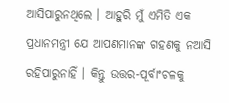ଆସିପାରୁନଥିଲେ । ଆହୁରି ମୁଁ ଏମିତି ଏକ ପ୍ରଧାନମନ୍ତ୍ରୀ ଯେ ଆପଣମାନଙ୍କ ଗହଣକୁ ନଆସି ରହିପାରୁନାହିଁ । କିନ୍ତୁ ଉତ୍ତର-ପୂର୍ବାଂଚଳକୁ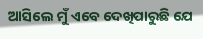ଆସିଲେ ମୁଁ ଏବେ ଦେଖିପାରୁଛି ଯେ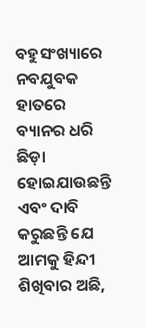ବହୁସଂଖ୍ୟାରେ ନବଯୁବକ ହାତରେ ବ୍ୟାନର ଧରି ଛିଡ଼ା ହୋଇଯାଉଛନ୍ତି ଏବଂ ଦାବି କରୁଛନ୍ତି ଯେ ଆମକୁ ହିନ୍ଦୀ ଶିଖିବାର ଅଛି,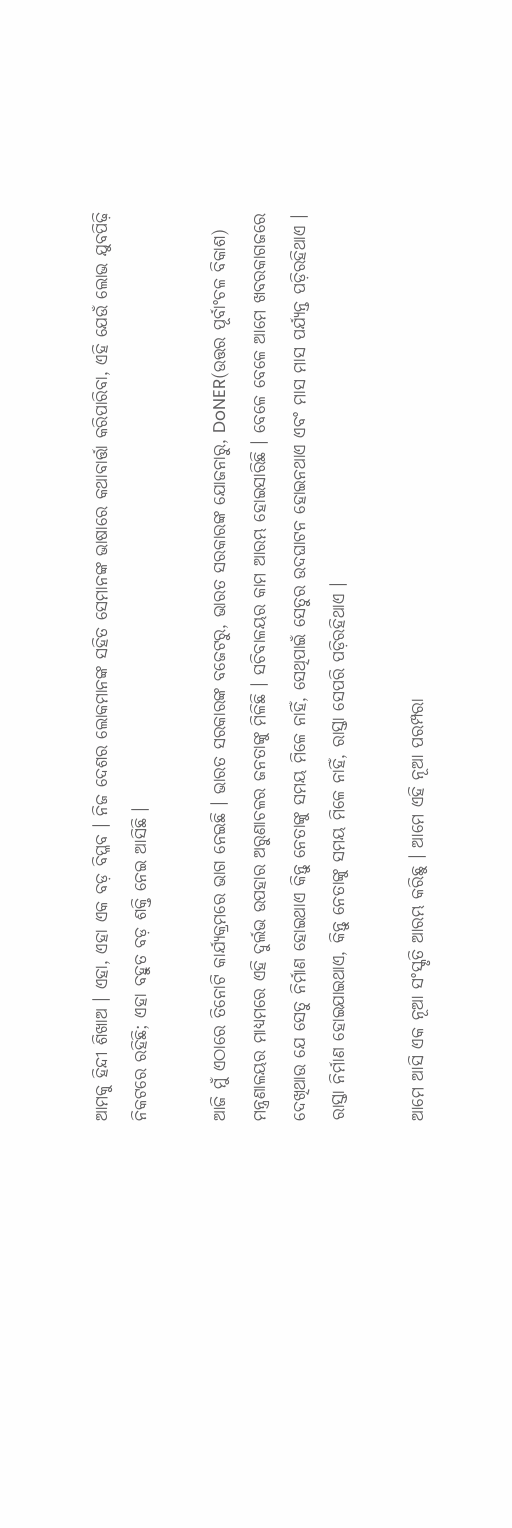ଆମକୁ ହିନ୍ଦୀ ଶିଖାଅ । ଏହା, ଏହା ଏକ ବଡ଼ ବିପ୍ଳବ । ନିଜ ଦେଶର ଲୋକମାନଙ୍କ ସହିତ ସେମାନଙ୍କ ଭାଷାରେ କଥାବାର୍ତ୍ତା କରିପାରିବା, ଏହି ଯେଉଁ ଲୋଭ ଯୁବପିଢ଼ି ନିକଟରେ ରହିଛି; ଏହା ବହୁତ ବଡ଼ ଶକ୍ତି ନେଇ ଆସିଛି ।

ଆଜି ମୁଁ ଏଠାରେ ତିନୋଟି କାର୍ଯ୍ୟକ୍ରମରେ ଭାଗ ନେଇଛି । ଭାରତ ସରକାରଙ୍କ ବଜେଟରୁ, ଭାରତ ସରକାରଙ୍କ ଯୋଜନାରୁ, DoNER(ଉତ୍ତର ପୂର୍ବାଂଚଳ ବିକାଶ) ମନ୍ତ୍ରଣାଳୟର ମାଧ୍ୟମରେ ଏହି ଦୁର୍ଲଭ ଉପହାର ଅରୁଣାଚଳର ଜନତାଙ୍କୁ ମିଳିଛି । ସଚିବାଳୟର କାମ ଆରମ୍ଭ ହୋଇସାରିଛି । ବେଳେ ବେଳେ ଆମେ ଖବରକାଗଜରେ ଦେଖିଥାଉ ଯେ ସେତୁ ନିର୍ମାଣ ହୋଇଥାଏ କିନ୍ତୁ ନେତାଙ୍କୁ ସମୟ ମିଳେ ନାହିଁ, ସେଥିପାଇଁ ସେତୁର ଉଦଘାଟନ ହୋଇନଥାଏ ଏବଂ ମାସ ମାସ ପର୍ଯ୍ୟନ୍ତ ପଡ଼ିରହିଥାଏ । ରାସ୍ତା ନିର୍ମାଣ ହୋଇଯାଇଥାଏ, କିନ୍ତୁ ନେତାଙ୍କୁ ସମୟ ମିଳେ ନାହିଁ, ରାସ୍ତା ସେପରି ପଡ଼ିରହିଥାଏ ।

ଆମେ ଆସି ଏକ ନୂଆ ସଂସ୍କୃତି ଆରମ୍ଭ କରିଛୁ । ଆମେ ଏହି ନୂଆ ପରମ୍ପରା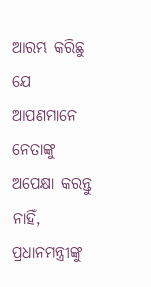ଆରମ୍ଭ କରିଛୁ ଯେ ଆପଣମାନେ ନେତାଙ୍କୁ ଅପେକ୍ଷା କରନ୍ତୁ ନାହିଁ, ପ୍ରଧାନମନ୍ତ୍ରୀଙ୍କୁ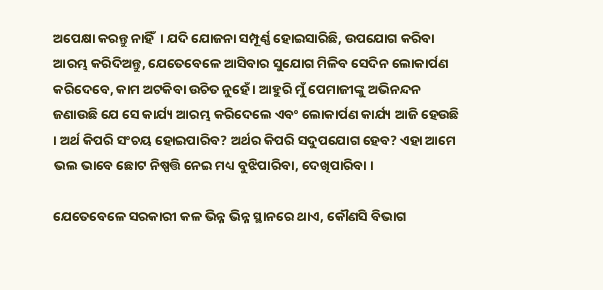ଅପେକ୍ଷା କରନ୍ତୁ ନାହିଁ  । ଯଦି ଯୋଜନା ସମ୍ପୂର୍ଣ୍ଣ ହୋଇସାରିଛି, ଉପଯୋଗ କରିବା ଆରମ୍ଭ କରିଦିଅନ୍ତୁ, ଯେତେବେଳେ ଆସିବାର ସୁଯୋଗ ମିଳିବ ସେଦିନ ଲୋକାର୍ପଣ କରିଦେବେ, କାମ ଅଟକିବା ଉଚିତ ନୁହେଁ । ଆହୁରି ମୁଁ ପେମାଜୀଙ୍କୁ ଅଭିନନ୍ଦନ ଜଣାଉଛି ଯେ ସେ କାର୍ଯ୍ୟ ଆରମ୍ଭ କରିଦେଲେ ଏବଂ ଲୋକାର୍ପଣ କାର୍ଯ୍ୟ ଆଜି ହେଉଛି । ଅର୍ଥ କିପରି ସଂଚୟ ହୋଇପାରିବ? ଅର୍ଥର କିପରି ସଦୁପଯୋଗ ହେବ? ଏହା ଆମେ ଭଲ ଭାବେ ଛୋଟ ନିଷ୍ପତ୍ତି ନେଇ ମଧ୍ୟ ବୁଝିପାରିବା, ଦେଖିପାରିବା ।

ଯେତେବେଳେ ସରକାରୀ କଳ ଭିନ୍ନ ଭିନ୍ନ ସ୍ଥାନରେ ଥାଏ, କୌଣସି ବିଭାଗ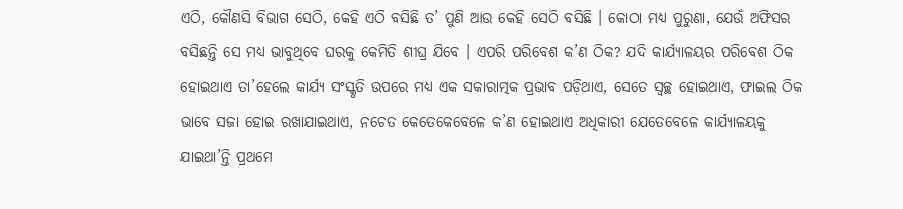ଏଠି, କୌଣସି ବିଭାଗ ସେଠି, କେହି ଏଠି ବସିଛି ତ’ ପୁଣି ଆଉ କେହି ସେଠି ବସିଛି । କୋଠା ମଧ୍ୟ ପୁରୁଣା, ଯେଉଁ ଅଫିସର ବସିଛନ୍ତି ସେ ମଧ୍ୟ ଭାବୁଥିବେ ଘରକୁ କେମିତି ଶୀଘ୍ର ଯିବେ । ଏପରି ପରିବେଶ କ’ଣ ଠିକ? ଯଦି କାର୍ଯ୍ୟାଳୟର ପରିବେଶ ଠିକ ହୋଇଥାଏ ତା’ହେଲେ କାର୍ଯ୍ୟ ସଂସ୍କୃତି ଉପରେ ମଧ୍ୟ ଏକ ସକାରାତ୍ମକ ପ୍ରଭାବ ପଡ଼ିଥାଏ, ସେତେ ସ୍ୱଚ୍ଛ ହୋଇଥାଏ, ଫାଇଲ ଠିକ ଭାବେ ସଜା ହୋଇ ରଖାଯାଇଥାଏ, ନଚେତ କେତେକେବେଳେ କ’ଣ ହୋଇଥାଏ ଅଧିକାରୀ ଯେତେବେଳେ କାର୍ଯ୍ୟାଳୟକୁ ଯାଇଥା’ନ୍ତି ପ୍ରଥମେ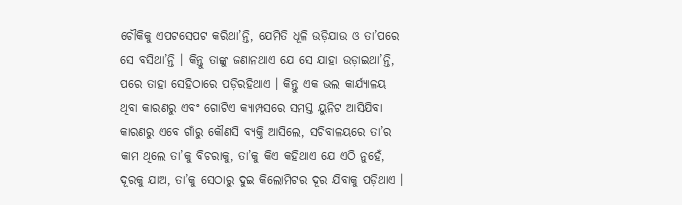ଚୌକିକୁ ଏପଟସେପଟ କରିଥା’ନ୍ତି, ଯେମିତି ଧୂଳି ଉଡ଼ିଯାଉ ଓ ତା’ପରେ ସେ ବସିଥା’ନ୍ତି । କିନ୍ତୁ ତାଙ୍କୁ ଜଣାନଥାଏ ଯେ ସେ ଯାହା ଉଡ଼ାଇଥା’ନ୍ତି, ପରେ ତାହା ସେହିଠାରେ ପଡ଼ିରହିଥାଏ । କିନ୍ତୁ ଏକ ଭଲ କାର୍ଯ୍ୟାଳୟ ଥିବା କାରଣରୁ ଏବଂ ଗୋଟିଏ କ୍ୟାମ୍ପସରେ ସମସ୍ତ ୟୁନିଟ ଆସିଯିବା କାରଣରୁ ଏବେ ଗାଁରୁ କୌଣସି ବ୍ୟକ୍ତି ଆସିଲେ, ସଚିବାଳୟରେ ତା’ର କାମ ଥିଲେ ତା’କୁ ବିଚରାକୁ, ତା’କୁ କିଏ କହିଥାଏ ଯେ ଏଠି ନୁହେଁ, ଦୂରକୁ ଯାଅ, ତା’କୁ ସେଠାରୁ ଦୁଇ କିଲୋମିଟର ଦୂର ଯିବାକୁ ପଡ଼ିଥାଏ ।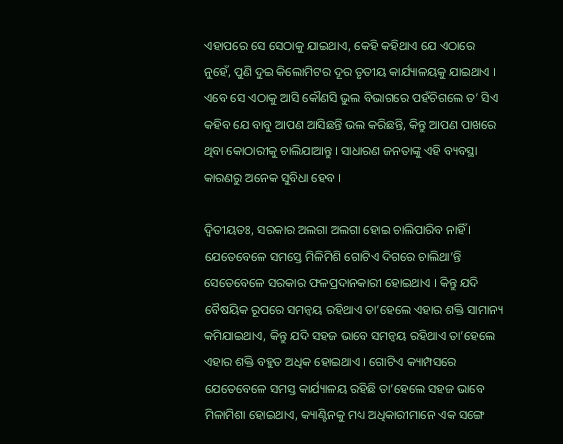ଏହାପରେ ସେ ସେଠାକୁ ଯାଇଥାଏ, କେହି କହିଥାଏ ଯେ ଏଠାରେ ନୁହେଁ, ପୁଣି ଦୁଇ କିଲୋମିଟର ଦୂର ତୃତୀୟ କାର୍ଯ୍ୟାଳୟକୁ ଯାଇଥାଏ । ଏବେ ସେ ଏଠାକୁ ଆସି କୌଣସି ଭୁଲ ବିଭାଗରେ ପହଁଚିଗଲେ ତ’ ସିଏ କହିବ ଯେ ବାବୁ ଆପଣ ଆସିଛନ୍ତି ଭଲ କରିଛନ୍ତି, କିନ୍ତୁ ଆପଣ ପାଖରେ ଥିବା କୋଠାରୀକୁ ଚାଲିଯାଆନ୍ତୁ । ସାଧାରଣ ଜନତାଙ୍କୁ ଏହି ବ୍ୟବସ୍ଥା କାରଣରୁ ଅନେକ ସୁବିଧା ହେବ ।

ଦ୍ୱିତୀୟତଃ, ସରକାର ଅଲଗା ଅଲଗା ହୋଇ ଚାଲିପାରିବ ନାହିଁ । ଯେତେବେଳେ ସମସ୍ତେ ମିଳିମିଶି ଗୋଟିଏ ଦିଗରେ ଚାଲିଥା’ନ୍ତି ସେତେବେଳେ ସରକାର ଫଳପ୍ରଦାନକାରୀ ହୋଇଥାଏ । କିନ୍ତୁ ଯଦି ବୈଷୟିକ ରୂପରେ ସମନ୍ୱୟ ରହିଥାଏ ତା’ହେଲେ ଏହାର ଶକ୍ତି ସାମାନ୍ୟ କମିଯାଇଥାଏ, କିନ୍ତୁ ଯଦି ସହଜ ଭାବେ ସମନ୍ୱୟ ରହିଥାଏ ତା’ହେଲେ ଏହାର ଶକ୍ତି ବହୁତ ଅଧିକ ହୋଇଥାଏ । ଗୋଟିଏ କ୍ୟାମ୍ପସରେ ଯେତେବେଳେ ସମସ୍ତ କାର୍ଯ୍ୟାଳୟ ରହିଛି ତା’ହେଲେ ସହଜ ଭାବେ ମିଳାମିଶା ହୋଇଥାଏ, କ୍ୟାଣ୍ଟିନକୁ ମଧ୍ୟ ଅଧିକାରୀମାନେ ଏକ ସଙ୍ଗେ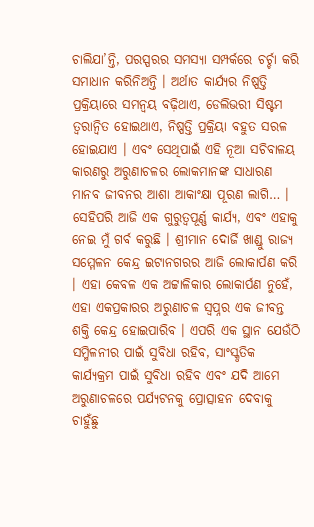ଚାଲିଯା’ନ୍ତି, ପରସ୍ପରର ସମସ୍ୟା ସମ୍ପର୍କରେ ଚର୍ଚ୍ଚା କରି ସମାଧାନ କରିନିଅନ୍ତି । ଅର୍ଥାତ କାର୍ଯ୍ୟର ନିଷ୍ପତ୍ତି ପ୍ରକ୍ରିୟାରେ ସମନ୍ୱୟ ବଢ଼ିଥାଏ, ଡେଲିଭରୀ ସିଷ୍ଟମ ତ୍ୱରାନ୍ୱିତ ହୋଇଥାଏ, ନିଷ୍ପତ୍ତି ପ୍ରକ୍ରିୟା ବହୁତ ସରଳ ହୋଇଯାଏ । ଏବଂ ସେଥିପାଇଁ ଏହି ନୂଆ ସଚିବାଳୟ କାରଣରୁ ଅରୁଣାଚଳର ଲୋକମାନଙ୍କ ସାଧାରଣ ମାନବ ଜୀବନର ଆଶା ଆକାଂକ୍ଷା ପୂରଣ ଲାଗି… । ସେହିପରି ଆଜି ଏକ ଗୁରୁତ୍ୱପୂର୍ଣ୍ଣ କାର୍ଯ୍ୟ, ଏବଂ ଏହାକୁ ନେଇ ମୁଁ ଗର୍ବ କରୁଛି । ଶ୍ରୀମାନ ଦୋର୍ଜି ଖାଣ୍ଡୁ ରାଜ୍ୟ ସମ୍ମେଳନ କେନ୍ଦ୍ର ଇଟାନଗରର ଆଜି ଲୋକାର୍ପଣ କରି । ଏହା କେବଳ ଏକ ଅଟ୍ଟାଳିକାର ଲୋକାର୍ପଣ ନୁହେଁ, ଏହା ଏକପ୍ରକାରର ଅରୁଣାଚଳ ସ୍ୱପ୍ନର ଏକ ଜୀବନ୍ତ ଶକ୍ତି କେନ୍ଦ୍ର ହୋଇପାରିବ । ଏପରି ଏକ ସ୍ଥାନ ଯେଉଁଠି ସମ୍ମିଳନୀର ପାଇଁ ସୁବିଧା ରହିବ, ସାଂସ୍କୃତିକ କାର୍ଯ୍ୟକ୍ରମ ପାଇଁ ସୁବିଧା ରହିବ ଏବଂ ଯଦି ଆମେ ଅରୁଣାଚଳରେ ପର୍ଯ୍ୟଟନକୁ ପ୍ରୋତ୍ସାହନ ଦେବାକୁ ଚାହୁଁଛୁ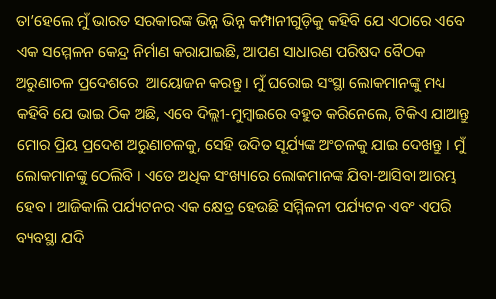ତା’ହେଲେ ମୁଁ ଭାରତ ସରକାରଙ୍କ ଭିନ୍ନ ଭିନ୍ନ କମ୍ପାନୀଗୁଡ଼ିକୁ କହିବି ଯେ ଏଠାରେ ଏବେ ଏକ ସମ୍ମେଳନ କେନ୍ଦ୍ର ନିର୍ମାଣ କରାଯାଇଛି, ଆପଣ ସାଧାରଣ ପରିଷଦ ବୈଠକ ଅରୁଣାଚଳ ପ୍ରଦେଶରେ  ଆୟୋଜନ କରନ୍ତୁ । ମୁଁ ଘରୋଇ ସଂସ୍ଥା ଲୋକମାନଙ୍କୁ ମଧ୍ୟ କହିବି ଯେ ଭାଇ ଠିକ ଅଛି, ଏବେ ଦିଲ୍ଲୀ-ମୁମ୍ବାଇରେ ବହୁତ କରିନେଲେ, ଟିକିଏ ଯାଆନ୍ତୁ ମୋର ପ୍ରିୟ ପ୍ରଦେଶ ଅରୁଣାଚଳକୁ, ସେହି ଉଦିତ ସୂର୍ଯ୍ୟଙ୍କ ଅଂଚଳକୁ ଯାଇ ଦେଖନ୍ତୁ । ମୁଁ ଲୋକମାନଙ୍କୁ ଠେଲିବି । ଏତେ ଅଧିକ ସଂଖ୍ୟାରେ ଲୋକମାନଙ୍କ ଯିବା-ଆସିବା ଆରମ୍ଭ ହେବ । ଆଜିକାଲି ପର୍ଯ୍ୟଟନର ଏକ କ୍ଷେତ୍ର ହେଉଛି ସମ୍ମିଳନୀ ପର୍ଯ୍ୟଟନ ଏବଂ ଏପରି ବ୍ୟବସ୍ଥା ଯଦି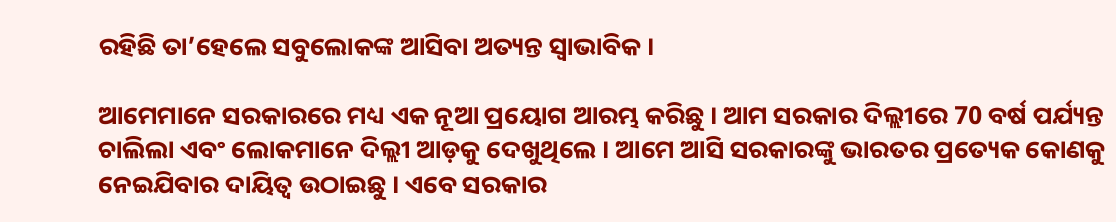ରହିଛି ତା’ହେଲେ ସବୁଲୋକଙ୍କ ଆସିବା ଅତ୍ୟନ୍ତ ସ୍ୱାଭାବିକ ।

ଆମେମାନେ ସରକାରରେ ମଧ୍ୟ ଏକ ନୂଆ ପ୍ରୟୋଗ ଆରମ୍ଭ କରିଛୁ । ଆମ ସରକାର ଦିଲ୍ଲୀରେ 70 ବର୍ଷ ପର୍ଯ୍ୟନ୍ତ ଚାଲିଲା ଏବଂ ଲୋକମାନେ ଦିଲ୍ଲୀ ଆଡ଼କୁ ଦେଖୁଥିଲେ । ଆମେ ଆସି ସରକାରଙ୍କୁ ଭାରତର ପ୍ରତ୍ୟେକ କୋଣକୁ ନେଇଯିବାର ଦାୟିତ୍ୱ ଉଠାଇଛୁ । ଏବେ ସରକାର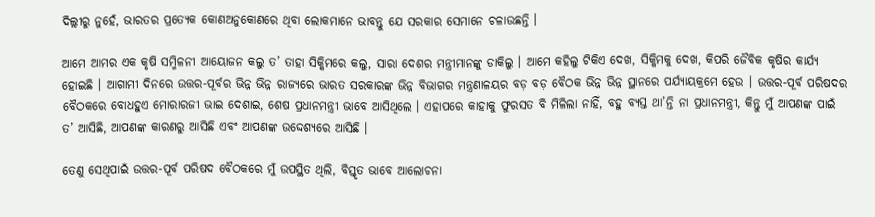ଦିଲ୍ଲୀରୁ ନୁହେଁ, ଭାରତର ପ୍ରତ୍ୟେକ କୋଣଅନୁକୋଣରେ ଥିବା ଲୋକମାନେ ଭାବନ୍ତୁ ଯେ ସରକାର ସେମାନେ ଚଳାଉଛନ୍ତି ।

ଆମେ ଆମର ଏକ କୃଷି ସମ୍ମିଳନୀ ଆୟୋଜନ କଲୁ ତ’ ତାହା ସିକ୍କିମରେ କଲୁ, ସାରା ଦେଶର ମନ୍ତ୍ରୀମାନଙ୍କୁ ଡାକିଲୁ । ଆମେ କହିଲୁ ଟିକିଏ ଦେଖ, ସିକ୍କିମକୁ ଦେଖ, କିପରି ଜୈବିକ କୃଷିର କାର୍ଯ୍ୟ ହୋଇଛି । ଆଗାମୀ ଦିନରେ ଉତ୍ତର-ପୂର୍ବର ଭିନ୍ନ ଭିନ୍ନ ରାଜ୍ୟରେ ଭାରତ ସରକାରଙ୍କ ଭିନ୍ନ ବିଭାଗର ମନ୍ତ୍ରଣାଳୟର ବଡ଼ ବଡ଼ ବୈଠକ ଭିନ୍ନ ଭିନ୍ନ ସ୍ଥାନରେ ପର୍ଯ୍ୟାୟକ୍ରମେ ହେଉ । ଉତ୍ତର-ପୂର୍ବ ପରିଷଦର ବୈଠକରେ ବୋଧହୁଏ ମୋରାରଜୀ ଭାଇ ଦେଶାଇ, ଶେଷ ପ୍ରଧାନମନ୍ତ୍ରୀ ଭାବେ ଆସିଥିଲେ । ଏହାପରେ କାହାକୁ ଫୁରସତ ବି ମିଳିଲା ନାହିଁ, ବହୁ ବ୍ୟସ୍ତ ଥା’ନ୍ତି ନା ପ୍ରଧାନମନ୍ତ୍ରୀ, କିନ୍ତୁ ମୁଁ ଆପଣଙ୍କ ପାଇଁ ତ’ ଆସିଛି, ଆପଣଙ୍କ କାରଣରୁ ଆସିଛି ଏବଂ ଆପଣଙ୍କ ଉଦ୍ଦେଶ୍ୟରେ ଆସିଛି ।

ତେଣୁ ସେଥିପାଇଁ ଉତ୍ତର-ପୂର୍ବ ପରିଷଦ ବୈଠକରେ ମୁଁ ଉପସ୍ଥିତ ଥିଲି, ବିସ୍ତୃତ ଭାବେ ଆଲୋଚନା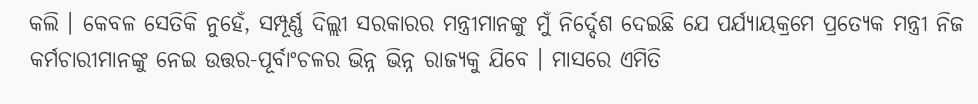କଲି । କେବଳ ସେତିକି ନୁହେଁ, ସମ୍ପୂର୍ଣ୍ଣ ଦିଲ୍ଲୀ ସରକାରର ମନ୍ତ୍ରୀମାନଙ୍କୁ ମୁଁ ନିର୍ଦ୍ଦେଶ ଦେଇଛି ଯେ ପର୍ଯ୍ୟାୟକ୍ରମେ ପ୍ରତ୍ୟେକ ମନ୍ତ୍ରୀ ନିଜ କର୍ମଚାରୀମାନଙ୍କୁ ନେଇ ଉତ୍ତର-ପୂର୍ବାଂଚଳର ଭିନ୍ନ ଭିନ୍ନ ରାଜ୍ୟକୁ ଯିବେ । ମାସରେ ଏମିତି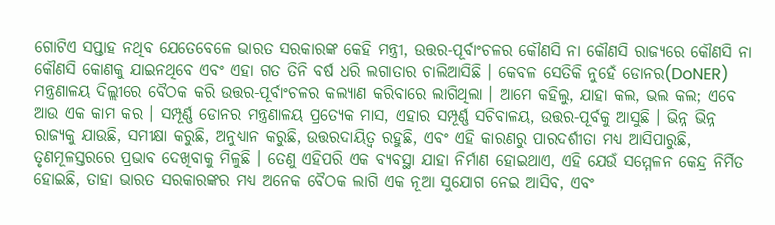ଗୋଟିଏ ସପ୍ତାହ ନଥିବ ଯେତେବେଳେ ଭାରତ ସରକାରଙ୍କ କେହି ମନ୍ତ୍ରୀ, ଉତ୍ତର-ପୂର୍ବାଂଚଳର କୌଣସି ନା କୌଣସି ରାଜ୍ୟରେ କୌଣସି ନା କୌଣସି କୋଣକୁ ଯାଇନଥିବେ ଏବଂ ଏହା ଗତ ତିନି ବର୍ଷ ଧରି ଲଗାତାର ଚାଲିଆସିଛି । କେବଳ ସେତିକି ନୁହେଁ ଡୋନର(DoNER) ମନ୍ତ୍ରଣାଳୟ ଦିଲ୍ଲୀରେ ବୈଠକ କରି ଉତ୍ତର-ପୂର୍ବାଂଚଳର କଲ୍ୟାଣ କରିବାରେ ଲାଗିଥିଲା । ଆମେ କହିଲୁ, ଯାହା କଲ, ଭଲ କଲ; ଏବେ ଆଉ ଏକ କାମ କର । ସମ୍ପୂର୍ଣ୍ଣ ଡୋନର ମନ୍ତ୍ରଣାଳୟ ପ୍ରତ୍ୟେକ ମାସ, ଏହାର ସମ୍ପୂର୍ଣ୍ଣ ସଚିବାଳୟ, ଉତ୍ତର-ପୂର୍ବକୁ ଆସୁଛି । ଭିନ୍ନ ଭିନ୍ନ ରାଜ୍ୟକୁ ଯାଉଛି, ସମୀକ୍ଷା କରୁଛି, ଅନୁଧ୍ୟାନ କରୁଛି, ଉତ୍ତରଦାୟିତ୍ୱ ରହୁଛି, ଏବଂ ଏହି କାରଣରୁ ପାରଦର୍ଶୀତା ମଧ୍ୟ ଆସିପାରୁଛି, ତୃଣମୂଳସ୍ତରରେ ପ୍ରଭାବ ଦେଖିବାକୁ ମିଳୁଛି । ତେଣୁ ଏହିପରି ଏକ ବ୍ୟବସ୍ଥା ଯାହା ନିର୍ମାଣ ହୋଇଥାଏ, ଏହି ଯେଉଁ ସମ୍ମେଳନ କେନ୍ଦ୍ର ନିର୍ମିତ ହୋଇଛି, ତାହା ଭାରତ ସରକାରଙ୍କର ମଧ୍ୟ ଅନେକ ବୈଠକ ଲାଗି ଏକ ନୂଆ ସୁଯୋଗ ନେଇ ଆସିବ, ଏବଂ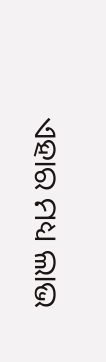ଏହାର ମଧ୍ୟ ଲାଭ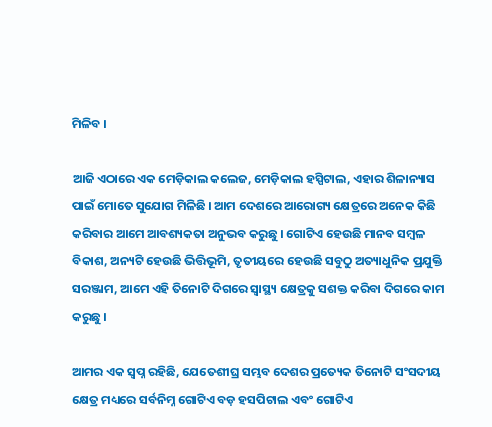ମିଳିବ ।

ଆଜି ଏଠାରେ ଏକ ମେଡ଼ିକାଲ କଲେଜ, ମେଡ଼ିକାଲ ହସ୍ପିଟାଲ, ଏହାର ଶିଳାନ୍ୟାସ ପାଇଁ ମୋତେ ସୁଯୋଗ ମିଳିଛି । ଆମ ଦେଶରେ ଆରୋଗ୍ୟ କ୍ଷେତ୍ରରେ ଅନେକ କିଛି କରିବାର ଆମେ ଆବଶ୍ୟକତା ଅନୁଭବ କରୁଛୁ । ଗୋଟିଏ ହେଉଛି ମାନବ ସମ୍ବଳ ବିକାଶ, ଅନ୍ୟଟି ହେଉଛି ଭିତ୍ତିଭୂମି, ତୃତୀୟରେ ହେଉଛି ସବୁଠୁ ଅତ୍ୟାଧୁନିକ ପ୍ରଯୁକ୍ତି ସରଞ୍ଜାମ, ଆମେ ଏହି ତିନୋଟି ଦିଗରେ ସ୍ୱାସ୍ଥ୍ୟ କ୍ଷେତ୍ରକୁ ସଶକ୍ତ କରିବା ଦିଗରେ କାମ କରୁଛୁ ।

ଆମର ଏକ ସ୍ୱପ୍ନ ରହିଛି, ଯେତେଶୀଘ୍ର ସମ୍ଭବ ଦେଶର ପ୍ରତ୍ୟେକ ତିନୋଟି ସଂସଦୀୟ କ୍ଷେତ୍ର ମଧ୍ୟରେ ସର୍ବନିମ୍ନ ଗୋଟିଏ ବଡ଼ ହସପିଟାଲ ଏବଂ ଗୋଟିଏ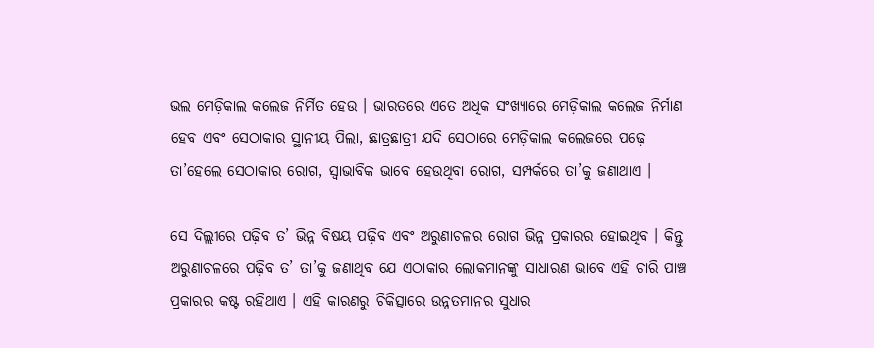ଭଲ ମେଡ଼ିକାଲ କଲେଜ ନିର୍ମିତ ହେଉ । ଭାରତରେ ଏତେ ଅଧିକ ସଂଖ୍ୟାରେ ମେଡ଼ିକାଲ କଲେଜ ନିର୍ମାଣ ହେବ ଏବଂ ସେଠାକାର ସ୍ଥାନୀୟ ପିଲା, ଛାତ୍ରଛାତ୍ରୀ ଯଦି ସେଠାରେ ମେଡ଼ିକାଲ କଲେଜରେ ପଢ଼େ ତା’ହେଲେ ସେଠାକାର ରୋଗ, ସ୍ୱାଭାବିକ ଭାବେ ହେଉଥିବା ରୋଗ, ସମ୍ପର୍କରେ ତା’କୁ ଜଣାଥାଏ ।

ସେ ଦିଲ୍ଲୀରେ ପଢ଼ିବ ତ’ ଭିନ୍ନ ବିଷୟ ପଢ଼ିବ ଏବଂ ଅରୁଣାଚଳର ରୋଗ ଭିନ୍ନ ପ୍ରକାରର ହୋଇଥିବ । କିନ୍ତୁ ଅରୁଣାଚଳରେ ପଢ଼ିବ ତ’ ତା’କୁ ଜଣାଥିବ ଯେ ଏଠାକାର ଲୋକମାନଙ୍କୁ ସାଧାରଣ ଭାବେ ଏହି ଚାରି ପାଞ୍ଚ ପ୍ରକାରର କଷ୍ଟ ରହିଥାଏ । ଏହି କାରଣରୁ ଚିକିତ୍ସାରେ ଉନ୍ନତମାନର ସୁଧାର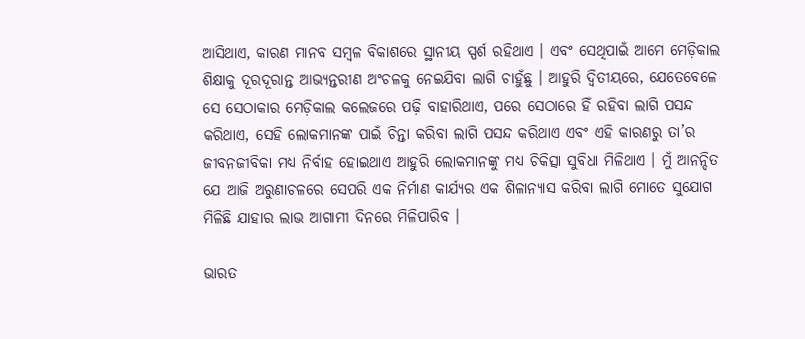ଆସିଥାଏ, କାରଣ ମାନବ ସମ୍ବଳ ବିକାଶରେ ସ୍ଥାନୀୟ ସ୍ପର୍ଶ ରହିଥାଏ । ଏବଂ ସେଥିପାଇଁ ଆମେ ମେଡ଼ିକାଲ ଶିକ୍ଷାକୁ ଦୂରଦୂରାନ୍ତ ଆଭ୍ୟନ୍ତରୀଣ ଅଂଚଳକୁ ନେଇଯିବା ଲାଗି ଚାହୁଁଛୁ । ଆହୁରି ଦ୍ୱିତୀୟରେ, ଯେତେବେଳେ ସେ ସେଠାକାର ମେଡ଼ିକାଲ କଲେଜରେ ପଢ଼ି ବାହାରିଥାଏ, ପରେ ସେଠାରେ ହିଁ ରହିବା ଲାଗି ପସନ୍ଦ କରିଥାଏ, ସେହି ଲୋକମାନଙ୍କ ପାଇଁ ଚିନ୍ତା କରିବା ଲାଗି ପସନ୍ଦ କରିଥାଏ ଏବଂ ଏହି କାରଣରୁ ତା’ର ଜୀବନଜୀବିକା ମଧ୍ୟ ନିର୍ବାହ ହୋଇଥାଏ ଆହୁରି ଲୋକମାନଙ୍କୁ ମଧ୍ୟ ଚିକିତ୍ସା ସୁବିଧା ମିଳିଥାଏ । ମୁଁ ଆନନ୍ଦିତ ଯେ ଆଜି ଅରୁଣାଚଳରେ ସେପରି ଏକ ନିର୍ମାଣ କାର୍ଯ୍ୟର ଏକ ଶିଳାନ୍ୟାସ କରିବା ଲାଗି ମୋତେ ସୁଯୋଗ ମିଳିଛି ଯାହାର ଲାଭ ଆଗାମୀ ଦିନରେ ମିଳିପାରିବ ।

ଭାରତ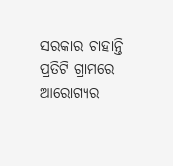ସରକାର ଚାହାନ୍ତି ପ୍ରତିଟି ଗ୍ରାମରେ ଆରୋଗ୍ୟର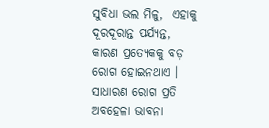ସୁବିଧା ଭଲ ମିଳୁ,  ଏହାକୁ ଦୂରଦୂରାନ୍ତ ପର୍ଯ୍ୟନ୍ତ, କାରଣ ପ୍ରତ୍ୟେକକୁ ବଡ଼ ରୋଗ ହୋଇନଥାଏ । ସାଧାରଣ ରୋଗ ପ୍ରତି ଅବହେଳା ଭାବନା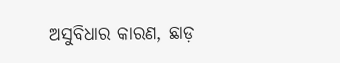ଅସୁବିଧାର କାରଣ, ଛାଡ଼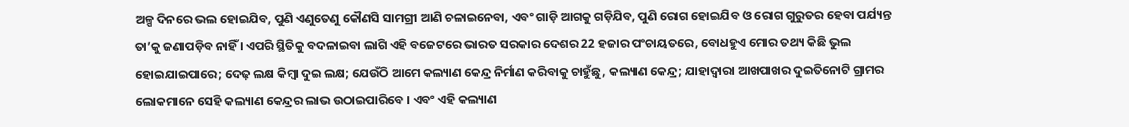ଅଳ୍ପ ଦିନରେ ଭଲ ହୋଇଯିବ, ପୁଣି ଏଣୁତେଣୁ କୌଣସି ସାମଗ୍ରୀ ଆଣି ଚଳାଇନେବା, ଏବଂ ଗାଡ଼ି ଆଗକୁ ଗଡ଼ିଯିବ, ପୁଣି ରୋଗ ହୋଇଯିବ ଓ ରୋଗ ଗୁରୁତର ହେବା ପର୍ଯ୍ୟନ୍ତ ତା’କୁ ଜଣାପଡ଼ିବ ନାହିଁ । ଏପରି ସ୍ଥିତିକୁ ବଦଳାଇବା ଲାଗି ଏହି ବଜେଟରେ ଭାରତ ସରକାର ଦେଶର 22 ହଜାର ପଂଚାୟତରେ, ବୋଧହୁଏ ମୋର ତଥ୍ୟ କିଛି ଭୁଲ ହୋଇଯାଇପାରେ; ଦେଢ଼ ଲକ୍ଷ କିମ୍ବା ଦୁଇ ଲକ୍ଷ; ଯେଉଁଠି ଆମେ କଲ୍ୟାଣ କେନ୍ଦ୍ର ନିର୍ମାଣ କରିବାକୁ ଚାହୁଁଛୁ, କଲ୍ୟାଣ କେନ୍ଦ୍ର; ଯାହାଦ୍ୱାରା ଆଖପାଖର ଦୁଇତିନୋଟି ଗ୍ରାମର ଲୋକମାନେ ସେହି କଲ୍ୟାଣ କେନ୍ଦ୍ରର ଲାଭ ଉଠାଇପାରିବେ । ଏବଂ ଏହି କଲ୍ୟାଣ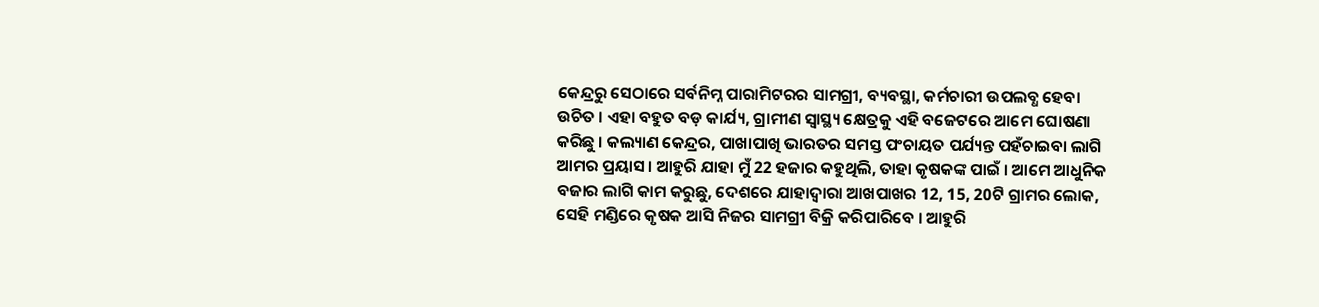କେନ୍ଦ୍ରରୁ ସେଠାରେ ସର୍ବନିମ୍ନ ପାରାମିଟରର ସାମଗ୍ରୀ, ବ୍ୟବସ୍ଥା, କର୍ମଚାରୀ ଉପଲବ୍ଧ ହେବା ଉଚିତ । ଏହା ବହୁତ ବଡ଼ କାର୍ଯ୍ୟ, ଗ୍ରାମୀଣ ସ୍ୱାସ୍ଥ୍ୟ କ୍ଷେତ୍ରକୁ ଏହି ବଜେଟରେ ଆମେ ଘୋଷଣା କରିଛୁ । କଲ୍ୟାଣ କେନ୍ଦ୍ରର, ପାଖାପାଖି ଭାରତର ସମସ୍ତ ପଂଚାୟତ ପର୍ଯ୍ୟନ୍ତ ପହଁଚାଇବା ଲାଗି ଆମର ପ୍ରୟାସ । ଆହୁରି ଯାହା ମୁଁ 22 ହଜାର କହୁଥିଲି, ତାହା କୃଷକଙ୍କ ପାଇଁ । ଆମେ ଆଧୁନିକ ବଜାର ଲାଗି କାମ କରୁଛୁ, ଦେଶରେ ଯାହାଦ୍ୱାରା ଆଖପାଖର 12, 15, 20ଟି ଗ୍ରାମର ଲୋକ, ସେହି ମଣ୍ଡିରେ କୃଷକ ଆସି ନିଜର ସାମଗ୍ରୀ ବିକ୍ରି କରିପାରିବେ । ଆହୁରି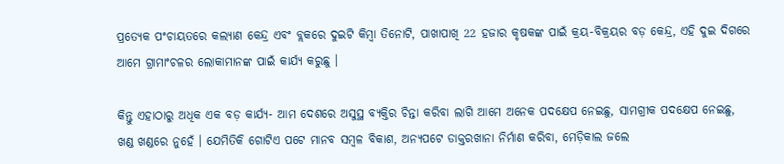ପ୍ରତ୍ୟେକ ପଂଚାୟତରେ କଲ୍ୟାଣ କେନ୍ଦ୍ର ଏବଂ ବ୍ଲକରେ ଦୁଇଟି କିମ୍ବା ତିନୋଟି, ପାଖାପାଖି 22 ହଜାର କୃଷକଙ୍କ ପାଇଁ କ୍ରୟ-ବିକ୍ରୟର ବଡ଼ କେନ୍ଦ୍ର, ଏହି ଦୁଇ ଦିଗରେ ଆମେ ଗ୍ରାମାଂଚଳର ଲୋକାମାନଙ୍କ ପାଇଁ କାର୍ଯ୍ୟ କରୁଛୁ ।

କିନ୍ତୁ ଏହାଠାରୁ ଅଧିକ ଏକ ବଡ଼ କାର୍ଯ୍ୟ- ଆମ ଦେଶରେ ଅସୁସ୍ଥ ବ୍ୟକ୍ତିର ଚିନ୍ତା କରିବା ଲାଗି ଆମେ ଅନେକ ପଦକ୍ଷେପ ନେଇଛୁ, ସାମଗ୍ରୀକ ପଦକ୍ଷେପ ନେଇଛୁ, ଖଣ୍ଡ ଖଣ୍ଡରେ ନୁହେଁ । ଯେମିତିକି ଗୋଟିଏ ପଟେ ମାନବ ସମ୍ବଳ ବିକାଶ, ଅନ୍ୟପଟେ ଡାକ୍ତରଖାନା ନିର୍ମାଣ କରିବା, ମେଡ଼ିକାଲ ଜଲେ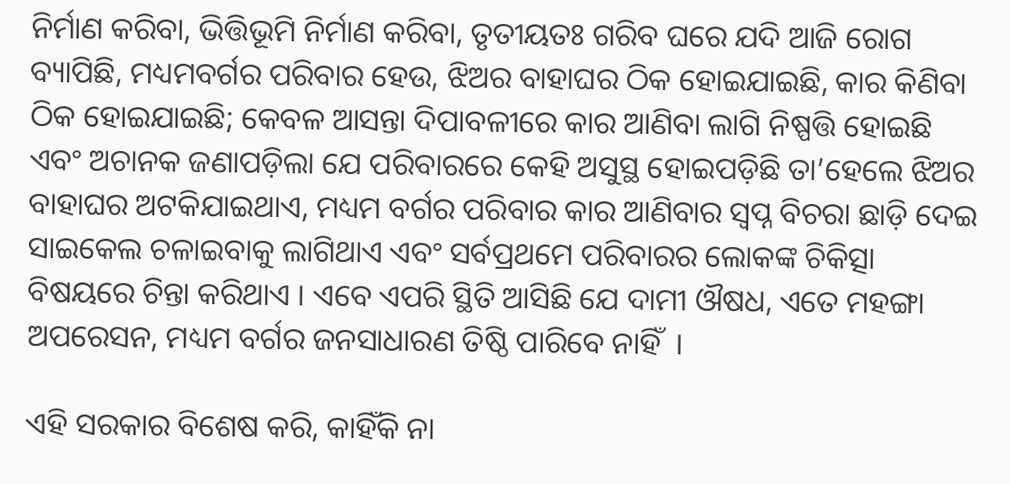ନିର୍ମାଣ କରିବା, ଭିତ୍ତିଭୂମି ନିର୍ମାଣ କରିବା, ତୃତୀୟତଃ ଗରିବ ଘରେ ଯଦି ଆଜି ରୋଗ ବ୍ୟାପିଛି, ମଧ୍ୟମବର୍ଗର ପରିବାର ହେଉ, ଝିଅର ବାହାଘର ଠିକ ହୋଇଯାଇଛି, କାର କିଣିବା ଠିକ ହୋଇଯାଇଛି; କେବଳ ଆସନ୍ତା ଦିପାବଳୀରେ କାର ଆଣିବା ଲାଗି ନିଷ୍ପତ୍ତି ହୋଇଛି ଏବଂ ଅଚାନକ ଜଣାପଡ଼ିଲା ଯେ ପରିବାରରେ କେହି ଅସୁସ୍ଥ ହୋଇପଡ଼ିଛି ତା’ହେଲେ ଝିଅର ବାହାଘର ଅଟକିଯାଇଥାଏ, ମଧ୍ୟମ ବର୍ଗର ପରିବାର କାର ଆଣିବାର ସ୍ୱପ୍ନ ବିଚରା ଛାଡ଼ି ଦେଇ ସାଇକେଲ ଚଳାଇବାକୁ ଲାଗିଥାଏ ଏବଂ ସର୍ବପ୍ରଥମେ ପରିବାରର ଲୋକଙ୍କ ଚିକିତ୍ସା ବିଷୟରେ ଚିନ୍ତା କରିଥାଏ । ଏବେ ଏପରି ସ୍ଥିତି ଆସିଛି ଯେ ଦାମୀ ଔଷଧ, ଏତେ ମହଙ୍ଗା ଅପରେସନ, ମଧ୍ୟମ ବର୍ଗର ଜନସାଧାରଣ ତିଷ୍ଠି ପାରିବେ ନାହିଁ  ।

ଏହି ସରକାର ବିଶେଷ କରି, କାହିଁକି ନା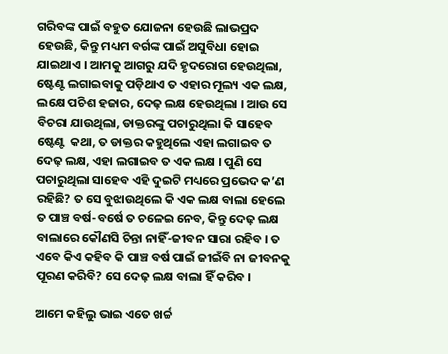ଗରିବଙ୍କ ପାଇଁ ବହୁତ ଯୋଜନା ହେଉଛି ଲାଭପ୍ରଦ ହେଉଛି, କିନ୍ତୁ ମଧ୍ୟମ ବର୍ଗଙ୍କ ପାଇଁ ଅସୁବିଧା ହୋଇ ଯାଇଥାଏ । ଆମକୁ ଆଗରୁ ଯଦି ହୃଦରୋଗ ହେଉଥିଲା, ଷ୍ଟେଣ୍ଟ ଲଗାଇବାକୁ ପଡ଼ିଥାଏ ତ ଏହାର ମୂଲ୍ୟ ଏକ ଲକ୍ଷ, ଲକ୍ଷେ ପଚିଶ ହଜାର, ଦେଢ଼ ଲକ୍ଷ ହେଉଥିଲା । ଆଉ ସେ ବିଚରା ଯାଉଥିଲା, ଡାକ୍ତରଙ୍କୁ ପଚାରୁଥିଲା କି ସାହେବ ଷ୍ଟେଣ୍ଟ  କଥା, ତ ଡାକ୍ତର କହୁଥିଲେ ଏହା ଲଗାଇବ ତ ଦେଢ଼ ଲକ୍ଷ, ଏହା ଲଗାଇବ ତ ଏକ ଲକ୍ଷ । ପୁଣି ସେ ପଚାରୁଥିଲା ସାହେବ ଏହି ଦୁଇଟି ମଧ୍ୟରେ ପ୍ରଭେଦ କ’ଣ ରହିଛି? ତ ସେ ବୁଝାଉଥିଲେ କି ଏକ ଲକ୍ଷ ବାଲା ହେଲେ ତ ପାଞ୍ଚ ବର୍ଷ-ବର୍ଷେ ତ ଚଳେଇ ନେବ, କିନ୍ତୁ ଦେଢ଼ ଲକ୍ଷ ବାଲାରେ କୌଣସି ଚିନ୍ତା ନାହିଁ-ଜୀବନ ସାରା ରହିବ । ତ ଏବେ କିଏ କହିବ କି ପାଞ୍ଚ ବର୍ଷ ପାଇଁ ଜୀଇଁବି ନା ଜୀବନକୁ ପୂରଣ କରିବି? ସେ ଦେଢ଼ ଲକ୍ଷ ବାଲା ହିଁ କରିବ ।

ଆମେ କହିଲୁ ଭାଇ ଏତେ ଖର୍ଚ୍ଚ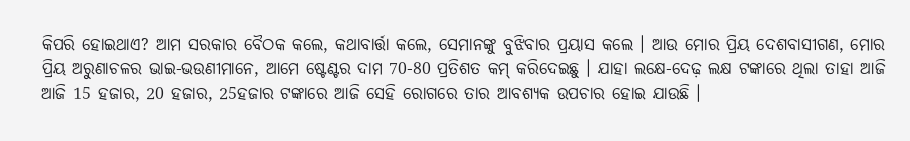କିପରି ହୋଇଥାଏ? ଆମ ସରକାର ବୈଠକ କଲେ, କଥାବାର୍ତ୍ତା କଲେ, ସେମାନଙ୍କୁ ବୁଝିବାର ପ୍ରୟାସ କଲେ । ଆଉ ମୋର ପ୍ରିୟ ଦେଶବାସୀଗଣ, ମୋର ପ୍ରିୟ ଅରୁଣାଚଳର ଭାଇ-ଭଉଣୀମାନେ, ଆମେ ଷ୍ଟେଣ୍ଟର ଦାମ 70-80 ପ୍ରତିଶତ କମ୍ କରିଦେଇଛୁ । ଯାହା ଲକ୍ଷେ-ଦେଢ଼ ଲକ୍ଷ ଟଙ୍କାରେ ଥିଲା ତାହା ଆଜି ଆଜି 15 ହଜାର, 20 ହଜାର, 25ହଜାର ଟଙ୍କାରେ ଆଜି ସେହି ରୋଗରେ ତାର ଆବଶ୍ୟକ ଉପଚାର ହୋଇ ଯାଉଛି ।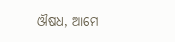ଔଷଧ, ଆମେ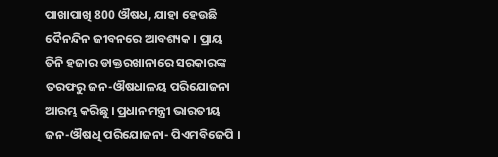ପାଖାପାଖି 800 ଔଷଧ, ଯାହା ହେଉଛି ଦୈନନ୍ଦିନ ଜୀବନରେ ଆବଶ୍ୟକ । ପ୍ରାୟ ତିନି ହଜାର ଡାକ୍ତରଖାନାରେ ସରକାରଙ୍କ ତରଫରୁ ଜନ-ଔଷଧାଳୟ ପରିଯୋଜନା ଆରମ୍ଭ କରିଛୁ । ପ୍ରଧାନମନ୍ତ୍ରୀ ଭାରତୀୟ ଜନ-ଔଷଧି ପରିଯୋଜନା- ପିଏମବିଜେପି ।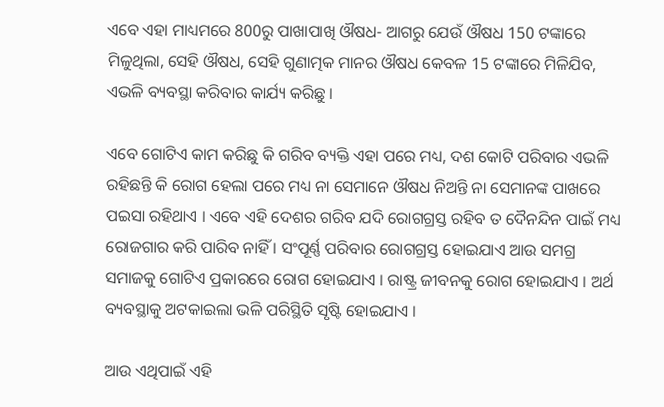ଏବେ ଏହା ମାଧ୍ୟମରେ 800ରୁ ପାଖାପାଖି ଔଷଧ- ଆଗରୁ ଯେଉଁ ଔଷଧ 150 ଟଙ୍କାରେ ମିଳୁଥିଲା, ସେହି ଔଷଧ, ସେହି ଗୁଣାତ୍ମକ ମାନର ଔଷଧ କେବଳ 15 ଟଙ୍କାରେ ମିଳିଯିବ, ଏଭଳି ବ୍ୟବସ୍ଥା କରିବାର କାର୍ଯ୍ୟ କରିଛୁ ।

ଏବେ ଗୋଟିଏ କାମ କରିଛୁ କି ଗରିବ ବ୍ୟକ୍ତି ଏହା ପରେ ମଧ୍ୟ, ଦଶ କୋଟି ପରିବାର ଏଭଳି ରହିଛନ୍ତି କି ରୋଗ ହେଲା ପରେ ମଧ୍ୟ ନା ସେମାନେ ଔଷଧ ନିଅନ୍ତି ନା ସେମାନଙ୍କ ପାଖରେ ପଇସା ରହିଥାଏ । ଏବେ ଏହି ଦେଶର ଗରିବ ଯଦି ରୋଗଗ୍ରସ୍ତ ରହିବ ତ ଦୈନନ୍ଦିନ ପାଇଁ ମଧ୍ୟ ରୋଜଗାର କରି ପାରିବ ନାହିଁ । ସଂପୂର୍ଣ୍ଣ ପରିବାର ରୋଗଗ୍ରସ୍ତ ହୋଇଯାଏ ଆଉ ସମଗ୍ର ସମାଜକୁ ଗୋଟିଏ ପ୍ରକାରରେ ରୋଗ ହୋଇଯାଏ । ରାଷ୍ଟ୍ର ଜୀବନକୁ ରୋଗ ହୋଇଯାଏ । ଅର୍ଥ ବ୍ୟବସ୍ଥାକୁ ଅଟକାଇଲା ଭଳି ପରିସ୍ଥିତି ସୃଷ୍ଟି ହୋଇଯାଏ ।

ଆଉ ଏଥିପାଇଁ ଏହି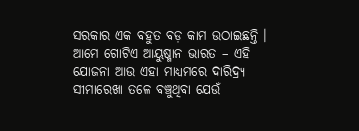ସରକାର ଏକ ବହୁତ ବଡ଼ କାମ ଉଠାଇଛନ୍ତି । ଆମେ ଗୋଟିଏ ଆୟୁଷ୍ମାନ ଭାରତ – ଏହି ଯୋଜନା ଆଉ ଏହା ମାଧ୍ୟମରେ ଦାରିଦ୍ର୍ୟ ସୀମାରେଖା ତଳେ ବଞ୍ଚୁଥିବା ଯେଉଁ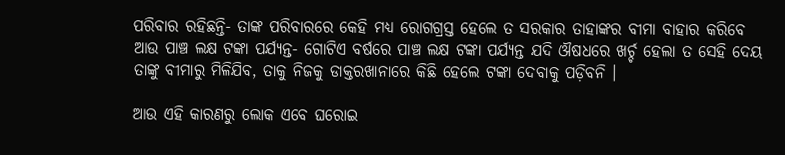ପରିବାର ରହିଛନ୍ତି- ତାଙ୍କ ପରିବାରରେ କେହି ମଧ୍ୟ ରୋଗଗ୍ରସ୍ତ ହେଲେ ତ ସରକାର ତାହାଙ୍କର ବୀମା ବାହାର କରିବେ ଆଉ ପାଞ୍ଚ ଲକ୍ଷ ଟଙ୍କା ପର୍ଯ୍ୟନ୍ତ- ଗୋଟିଏ ବର୍ଷରେ ପାଞ୍ଚ ଲକ୍ଷ ଟଙ୍କା ପର୍ଯ୍ୟନ୍ତ ଯଦି ଔଷଧରେ ଖର୍ଚ୍ଚ ହେଲା ତ ସେହି ଦେୟ ତାଙ୍କୁ ବୀମାରୁ ମିଳିଯିବ, ତାକୁ ନିଜକୁ ଡାକ୍ତରଖାନାରେ କିଛି ହେଲେ ଟଙ୍କା ଦେବାକୁ ପଡ଼ିବନି ।

ଆଉ ଏହି କାରଣରୁ ଲୋକ ଏବେ ଘରୋଇ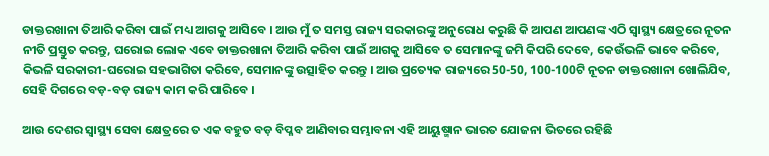ଡାକ୍ତରଖାନା ତିଆରି କରିବା ପାଇଁ ମଧ୍ୟ ଆଗକୁ ଆସିବେ । ଆଉ ମୁଁ ତ ସମସ୍ତ ରାଜ୍ୟ ସରକାରଙ୍କୁ ଅନୁରୋଧ କରୁଛି କି ଆପଣ ଆପଣଙ୍କ ଏଠି ସ୍ୱାସ୍ଥ୍ୟ କ୍ଷେତ୍ରରେ ନୂତନ ନୀତି ପ୍ରସ୍ତୁତ କରନ୍ତୁ, ଘରୋଇ ଲୋକ ଏବେ ଡାକ୍ତରଖାନା ତିଆରି କରିବା ପାଇଁ ଆଗକୁ ଆସିବେ ତ ସେମାନଙ୍କୁ ଜମି କିପରି ଦେବେ, କେଉଁଭଳି ଭାବେ କରିବେ, କିଭଳି ସରକାରୀ-ଘରୋଇ ସହଭାଗିତା କରିବେ, ସେମାନଙ୍କୁ ଉତ୍ସାହିତ କରନ୍ତୁ । ଆଉ ପ୍ରତ୍ୟେକ ରାଜ୍ୟରେ 50-50, 100-100ଟି ନୂତନ ଡାକ୍ତରଖାନା ଖୋଲିଯିବ, ସେହି ଦିଗରେ ବଡ଼-ବଡ଼ ରାଜ୍ୟ କାମ କରି ପାରିବେ ।

ଆଉ ଦେଶର ସ୍ୱାସ୍ଥ୍ୟ ସେବା କ୍ଷେତ୍ରରେ ତ ଏକ ବହୁତ ବଡ଼ ବିପ୍ଳବ ଆଣିବାର ସମ୍ଭାବନା ଏହି ଆୟୁଷ୍ମାନ ଭାରତ ଯୋଜନା ଭିତରେ ରହିଛି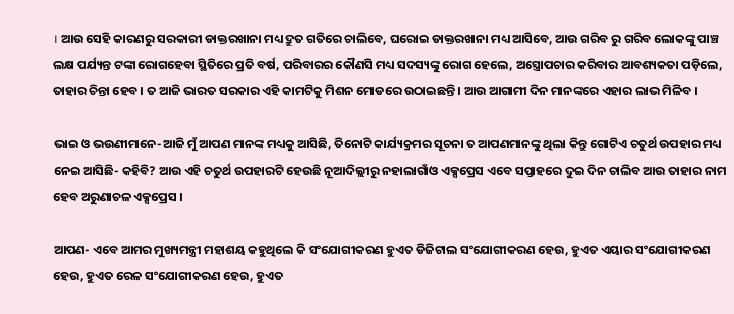। ଆଉ ସେହି କାରଣରୁ ସରକାରୀ ଡାକ୍ତରଖାନା ମଧ୍ୟ ଦ୍ରୁତ ଗତିରେ ଚାଲିବେ, ଘରୋଇ ଡାକ୍ତରଖାନା ମଧ୍ୟ ଆସିବେ, ଆଉ ଗରିବ ରୁ ଗରିବ ଲୋକଙ୍କୁ ପାଞ୍ଚ ଲକ୍ଷ ପର୍ଯ୍ୟନ୍ତ ଟଙ୍କା ରୋଗହେବା ସ୍ଥିତିରେ ପ୍ରତି ବର୍ଷ, ପରିବାରର କୌଣସି ମଧ୍ୟ ସଦସ୍ୟଙ୍କୁ ରୋଗ ହେଲେ, ଅସ୍ତ୍ରୋପଚାର କରିବାର ଆବଶ୍ୟକତା ପଡ଼ିଲେ, ତାହାର ଚିନ୍ତା ହେବ । ତ ଆଜି ଭାରତ ସରକାର ଏହି କାମଟିକୁ ମିଶନ ମୋଡରେ ଉଠାଇଛନ୍ତି । ଆଉ ଆଗାମୀ ଦିନ ମାନଙ୍କରେ ଏହାର ଲାଭ ମିଳିବ ।

ଭାଇ ଓ ଭଉଣୀମାନେ-ଆଜି ମୁଁ ଆପଣ ମାନଙ୍କ ମଧ୍ୟକୁ ଆସିଛି, ତିନୋଟି କାର୍ଯ୍ୟକ୍ରମର ସୂଚନା ତ ଆପଣମାନଙ୍କୁ ଥିଲା କିନ୍ତୁ ଗୋଟିଏ ଚତୁର୍ଥ ଉପହାର ମଧ୍ୟ ନେଇ ଆସିଛି- କହିବି? ଆଉ ଏହି ଚତୁର୍ଥ ଉପହାରଟି ହେଉଛି ନୂଆଦିଲ୍ଲୀରୁ ନହାଲାଗାଁଓ ଏକ୍ସପ୍ରେସ ଏବେ ସପ୍ତାହରେ ଦୁଇ ଦିନ ଚାଲିବ ଆଉ ତାହାର ନାମ ହେବ ଅରୁଣାଚଳ ଏକ୍ସପ୍ରେସ ।

ଆପଣ- ଏବେ ଆମର ମୁଖ୍ୟମନ୍ତ୍ରୀ ମହାଶୟ କହୁଥିଲେ କି ସଂଯୋଗୀକରଣ ହୁଏତ ଡିଜିଟାଲ ସଂଯୋଗୀକରଣ ହେଉ, ହୁଏତ ଏୟାର ସଂଯୋଗୀକରଣ ହେଉ, ହୁଏତ ରେଳ ସଂଯୋଗୀକରଣ ହେଉ, ହୁଏତ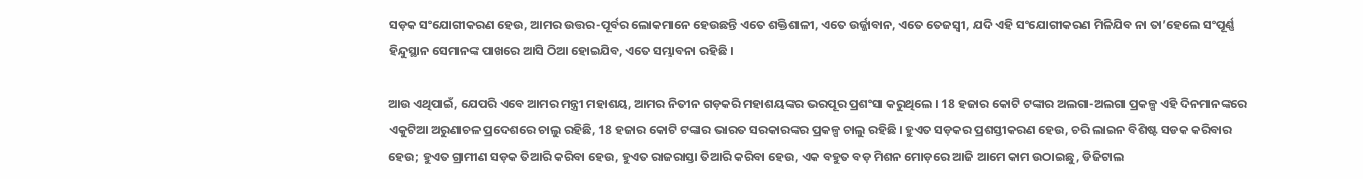ସଡ଼କ ସଂଯୋଗୀକରଣ ହେଉ, ଆମର ଉତ୍ତର-ପୂର୍ବର ଲୋକମାନେ ହେଉଛନ୍ତି ଏତେ ଶକ୍ତିଶାଳୀ, ଏତେ ଉର୍ଜ୍ଜାବାନ, ଏତେ ତେଜସ୍ୱୀ, ଯଦି ଏହି ସଂଯୋଗୀକରଣ ମିଳିଯିବ ନା ତା’ହେଲେ ସଂପୂର୍ଣ୍ଣ ହିନ୍ଦୁସ୍ଥାନ ସେମାନଙ୍କ ପାଖରେ ଆସି ଠିଆ ହୋଇଯିବ, ଏତେ ସମ୍ଭାବନା ରହିଛି ।

ଆଉ ଏଥିପାଇଁ, ଯେପରି ଏବେ ଆମର ମନ୍ତ୍ରୀ ମହାଶୟ, ଆମର ନିତୀନ ଗଡ଼କରି ମହାଶୟଙ୍କର ଭରପୂର ପ୍ରଶଂସା କରୁଥିଲେ । 18 ହଜାର କୋଟି ଟଙ୍କାର ଅଲଗା-ଅଲଗା ପ୍ରକଳ୍ପ ଏହି ଦିନମାନଙ୍କରେ ଏକୁଟିଆ ଅରୁଣାଚଳ ପ୍ରଦେଶରେ ଚାଲୁ ରହିଛି, 18 ହଜାର କୋଟି ଟଙ୍କାର ଭାରତ ସରକାରଙ୍କର ପ୍ରକଳ୍ପ ଚାଲୁ ରହିଛି । ହୁଏତ ସଡ଼କର ପ୍ରଶସ୍ତୀକରଣ ହେଉ, ଚରି ଲାଇନ ବିଶିଷ୍ଟ ସଡକ କରିବାର ହେଉ; ହୁଏତ ଗ୍ରାମୀଣ ସଡ଼କ ତିଆରି କରିବା ହେଉ, ହୁଏତ ରାଜରାସ୍ତା ତିଆରି କରିବା ହେଉ, ଏକ ବହୁତ ବଡ଼ ମିଶନ ମୋଡ଼ରେ ଆଜି ଆମେ କାମ ଉଠାଇଛୁ, ଡିଜିଟାଲ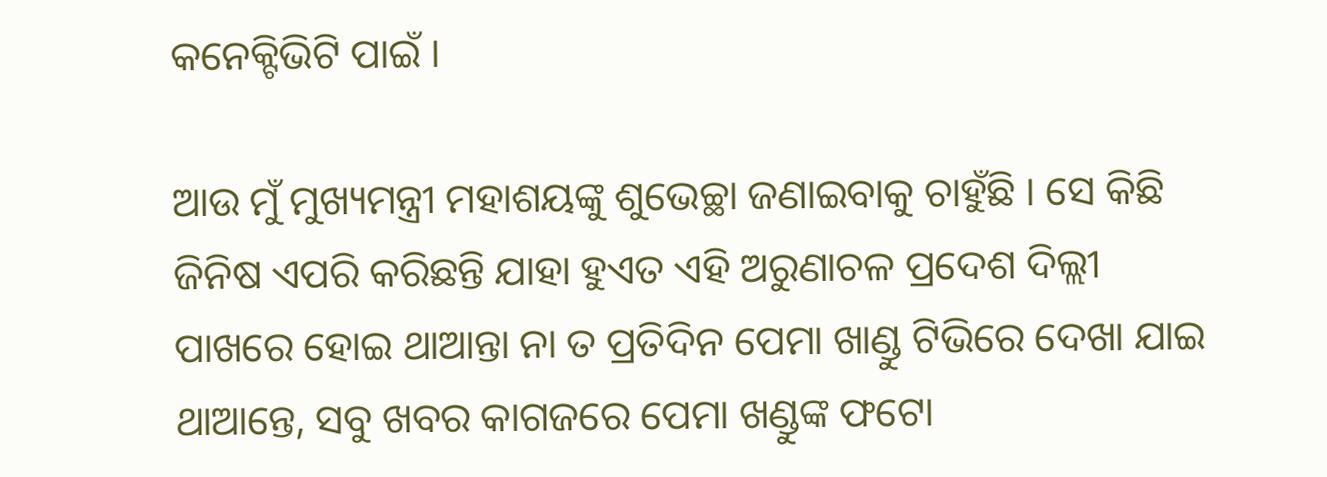କନେକ୍ଟିଭିଟି ପାଇଁ ।

ଆଉ ମୁଁ ମୁଖ୍ୟମନ୍ତ୍ରୀ ମହାଶୟଙ୍କୁ ଶୁଭେଚ୍ଛା ଜଣାଇବାକୁ ଚାହୁଁଛି । ସେ କିଛି ଜିନିଷ ଏପରି କରିଛନ୍ତି ଯାହା ହୁଏତ ଏହି ଅରୁଣାଚଳ ପ୍ରଦେଶ ଦିଲ୍ଲୀ ପାଖରେ ହୋଇ ଥାଆନ୍ତା ନା ତ ପ୍ରତିଦିନ ପେମା ଖାଣ୍ଡୁ ଟିଭିରେ ଦେଖା ଯାଇ ଥାଆନ୍ତେ, ସବୁ ଖବର କାଗଜରେ ପେମା ଖଣ୍ଡୁଙ୍କ ଫଟୋ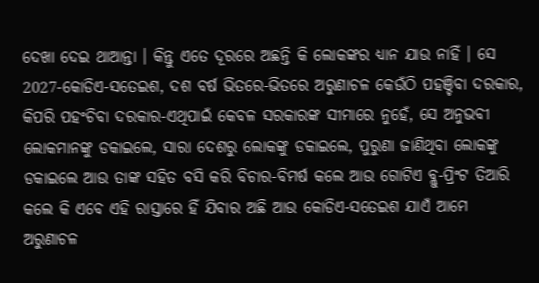ଦେଖା ଦେଇ ଥାଆନ୍ତା । କିନ୍ତୁ ଏତେ ଦୂରରେ ଅଛନ୍ତି କି ଲୋକଙ୍କର ଧ୍ୟାନ ଯାଉ ନାହିଁ । ସେ 2027-କୋଡିଏ-ସତେଇଶ, ଦଶ ବର୍ଷ ଭିତରେ-ଭିତରେ ଅରୁଣାଚଳ କେଉଁଠି ପହଞ୍ଚିବା ଦରକାର, କିପରି ପହଂଚିବା ଦରକାର-ଏଥିପାଇଁ କେବଳ ସରକାରଙ୍କ ସୀମାରେ ନୁହେଁ, ସେ ଅନୁଭବୀ ଲୋକମାନଙ୍କୁ ଡକାଇଲେ, ସାରା ଦେଶରୁ ଲୋକଙ୍କୁ ଡକାଇଲେ, ପୁରୁଣା ଜାଣିଥିବା ଲୋକଙ୍କୁ ଡକାଇଲେ ଆଉ ତାଙ୍କ ସହିତ ବସି କରି ବିଚାର-ବିମର୍ଷ କଲେ ଆଉ ଗୋଟିଏ ବ୍ଲୁ-ପ୍ରିଂଟ ତିଆରି କଲେ କି ଏବେ ଏହି ରାସ୍ତାରେ ହିଁ ଯିବାର ଅଛି ଆଉ କୋଡିଏ-ସତେଇଶ ଯାଏଁ ଆମେ ଅରୁଣାଚଳ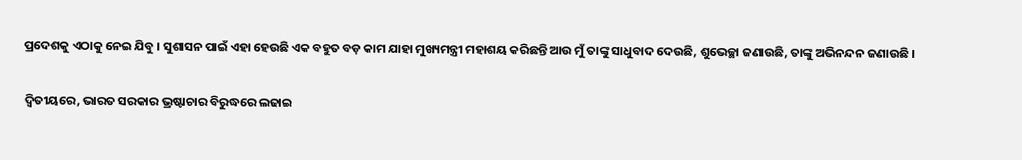ପ୍ରଦେଶକୁ ଏଠାକୁ ନେଇ ଯିବୁ । ସୁଶାସନ ପାଇଁ ଏହା ହେଉଛି ଏକ ବହୁତ ବଡ଼ କାମ ଯାହା ମୁଖ୍ୟମନ୍ତ୍ରୀ ମହାଶୟ କରିଛନ୍ତି ଆଉ ମୁଁ ତାଙ୍କୁ ସାଧୁବାଦ ଦେଉଛି, ଶୁଭେଚ୍ଛା ଜଣାଉଛି, ତାଙ୍କୁ ଅଭିନନ୍ଦନ ଜଣାଉଛି ।

ଦ୍ୱିତୀୟରେ, ଭାରତ ସରକାର ଭ୍ରଷ୍ଟାଚାର ବିରୁଦ୍ଧରେ ଲଢାଇ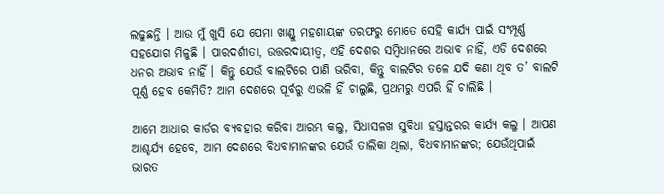ଲଢୁଛନ୍ତି । ଆଉ ମୁଁ ଖୁସି ଯେ ପେମା ଖାଣ୍ଡୁ ମହଶାୟଙ୍କ ତରଫରୁ ମୋତେ ସେହି କାର୍ଯ୍ୟ ପାଇଁ ସଂମ୍ପୂର୍ଣ୍ଣ ସହଯୋଗ ମିଳୁଛି । ପାରଦର୍ଶୀତା, ଉତ୍ତରଦାୟୀତ୍ୱ, ଏହି ଦେଶର ସମ୍ବିଧାନରେ ଅଭାବ ନାହିଁ, ଏଡି ଦେଶରେ ଧନର ଅଭାବ ନାହିଁ । କିନ୍ତୁ ଯେଉଁ ବାଲଟିରେ ପାଣି ଭରିବା, କିନ୍ତୁ ବାଲଟିର ତଳେ ଯଦି କଣା ଥିବ ତ’ ବାଲଟି ପୂର୍ଣ୍ଣ ହେବ କେମିତି? ଆମ ଦେଶରେ ପୂର୍ବରୁ ଏଭଳି ହିଁ ଚାଲୁଛି, ପ୍ରଥମରୁ ଏପରି ହିଁ ଚାଲିଛି ।

ଆମେ ଆଧାର କାର୍ଡର ବ୍ୟବହାର କରିବା ଆରମ୍ଭ କଲୁ, ସିଧାସଳଖ ସୁବିଧା ହସ୍ତାନ୍ତରର କାର୍ଯ୍ୟ କଲୁ । ଆପଣ ଆଶ୍ଚର୍ଯ୍ୟ ହେବେ, ଆମ ଦେଶରେ ବିଧବାମାନଙ୍କର ଯେଉଁ ତାଲିକା ଥିଲା, ବିଧବାମାନଙ୍କର; ଯେଉଁଥିପାଇଁ ଭାରତ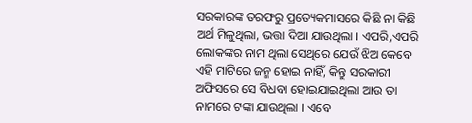ସରକାରଙ୍କ ତରଫରୁ ପ୍ରତ୍ୟେକମାସରେ କିଛି ନା କିଛି ଅର୍ଥ ମିଳୁଥିଲା, ଭତ୍ତା ଦିଆ ଯାଉଥିଲା । ଏପରି,ଏପରି ଲୋକଙ୍କର ନାମ ଥିଲା ସେଥିରେ ଯେଉଁ ଝିଅ କେବେ ଏହି ମାଟିରେ ଜନ୍ମ ହୋଇ ନାହିଁ, କିନ୍ତୁ ସରକାରୀ ଅଫିସରେ ସେ ବିଧବା ହୋଇଯାଇଥିଲା ଆଉ ତା ନାମରେ ଟଙ୍କା ଯାଉଥିଲା । ଏବେ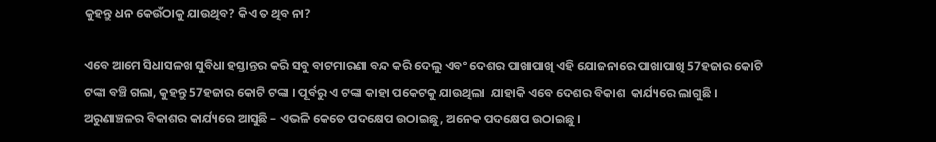କୁହନ୍ତୁ ଧନ କେଉଁଠାକୁ ଯାଉଥିବ? କିଏ ତ ଥିବ ନା?

ଏବେ ଆମେ ସିଧାସଳଖ ସୁବିଧା ହସ୍ତାନ୍ତର କରି ସବୁ ବାଟମାରଣା ବନ୍ଦ କରି ଦେଲୁ ଏବଂ ଦେଶର ପାଖାପାଖି ଏହି ଯୋଜନାରେ ପାଖାପାଖି 57ହଜାର କୋଟି ଟଙ୍କା ବଞ୍ଚି ଗଲା, କୁହନ୍ତୁ 57ହଜାର କୋଟି ଟଙ୍କା । ପୂର୍ବରୁ ଏ ଟଙ୍କା କାହା ପକେଟକୁ ଯାଉଥିଲା  ଯାହାକି ଏବେ ଦେଶର ବିକାଶ  କାର୍ଯ୍ୟରେ ଲାଗୁଛି । ଅରୁଣାଞ୍ଚଳର ବିକାଶର କାର୍ଯ୍ୟରେ ଆସୁଛି – ଏଭଳି କେତେ ପଦକ୍ଷେପ ଉଠାଇଛୁ, ଅନେକ ପଦକ୍ଷେପ ଉଠାଇଛୁ ।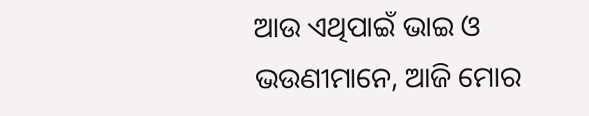ଆଉ ଏଥିପାଇଁ ଭାଇ ଓ ଭଉଣୀମାନେ, ଆଜି ମୋର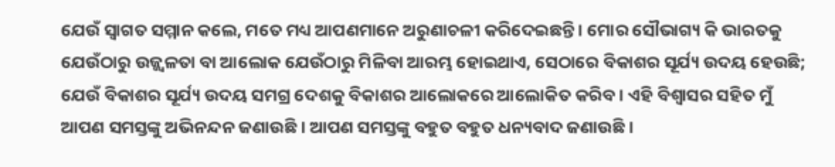ଯେଉଁ ସ୍ୱାଗତ ସମ୍ମାନ କଲେ, ମତେ ମଧ୍ୟ ଆପଣମାନେ ଅରୁଣାଚଳୀ କରିଦେଇଛନ୍ତି । ମୋର ସୌଭାଗ୍ୟ କି ଭାରତକୁ ଯେଉଁଠାରୁ ଉଜ୍ଜ୍ୱଳତା ବା ଆଲୋକ ଯେଉଁଠାରୁ ମିଳିବା ଆରମ୍ଭ ହୋଇଥାଏ, ସେଠାରେ ବିକାଶର ସୂର୍ଯ୍ୟ ଉଦୟ ହେଉଛି; ଯେଉଁ ବିକାଶର ସୂର୍ଯ୍ୟ ଉଦୟ ସମଗ୍ର ଦେଶକୁ ବିକାଶର ଆଲୋକରେ ଆଲୋକିତ କରିବ । ଏହି ବିଶ୍ୱାସର ସହିତ ମୁଁ ଆପଣ ସମସ୍ତଙ୍କୁ ଅଭିନନ୍ଦନ ଜଣାଉଛି । ଆପଣ ସମସ୍ତଙ୍କୁ ବହୁତ ବହୁତ ଧନ୍ୟବାଦ ଜଣାଉଛି ।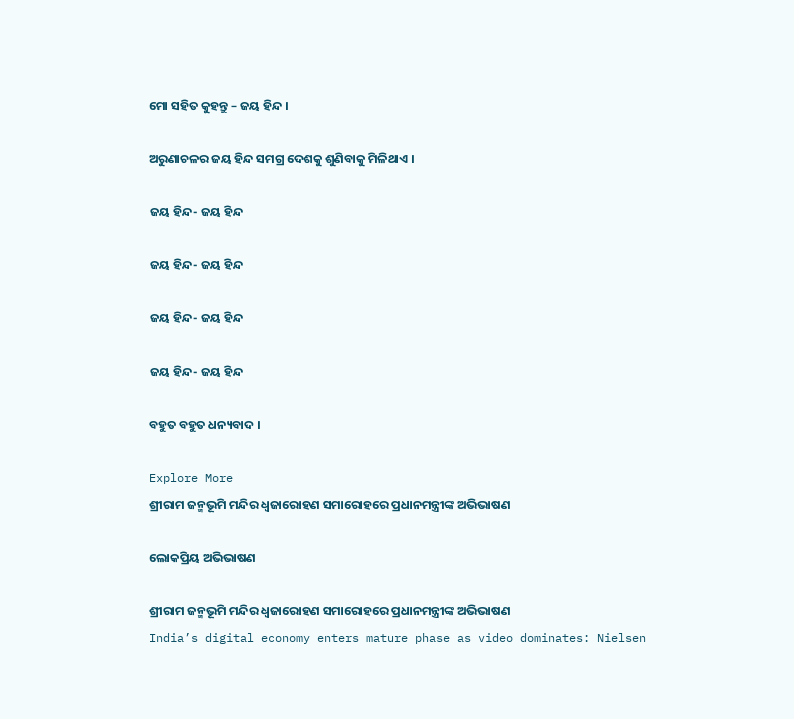ମୋ ସହିତ କୁହନ୍ତୁ – ଜୟ ହିନ୍ଦ ।

ଅରୁଣାଚଳର ଜୟ ହିନ୍ଦ ସମଗ୍ର ଦେଶକୁ ଶୁଣିବାକୁ ମିଳିଥାଏ ।

ଜୟ ହିନ୍ଦ- ଜୟ ହିନ୍ଦ

ଜୟ ହିନ୍ଦ- ଜୟ ହିନ୍ଦ

ଜୟ ହିନ୍ଦ- ଜୟ ହିନ୍ଦ

ଜୟ ହିନ୍ଦ- ଜୟ ହିନ୍ଦ

ବହୁତ ବହୁତ ଧନ୍ୟବାଦ ।

Explore More
ଶ୍ରୀରାମ ଜନ୍ମଭୂମି ମନ୍ଦିର ଧ୍ଵଜାରୋହଣ ସମାରୋହରେ ପ୍ରଧାନମନ୍ତ୍ରୀଙ୍କ ଅଭିଭାଷଣ

ଲୋକପ୍ରିୟ ଅଭିଭାଷଣ

ଶ୍ରୀରାମ ଜନ୍ମଭୂମି ମନ୍ଦିର ଧ୍ଵଜାରୋହଣ ସମାରୋହରେ ପ୍ରଧାନମନ୍ତ୍ରୀଙ୍କ ଅଭିଭାଷଣ
India’s digital economy enters mature phase as video dominates: Nielsen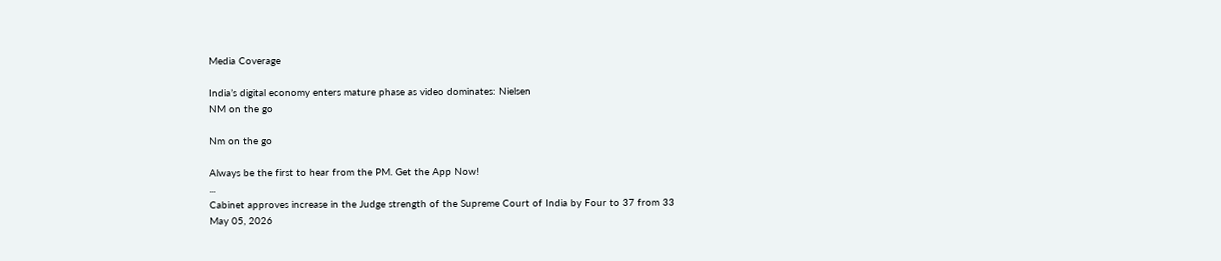Media Coverage

India’s digital economy enters mature phase as video dominates: Nielsen
NM on the go

Nm on the go

Always be the first to hear from the PM. Get the App Now!
...
Cabinet approves increase in the Judge strength of the Supreme Court of India by Four to 37 from 33
May 05, 2026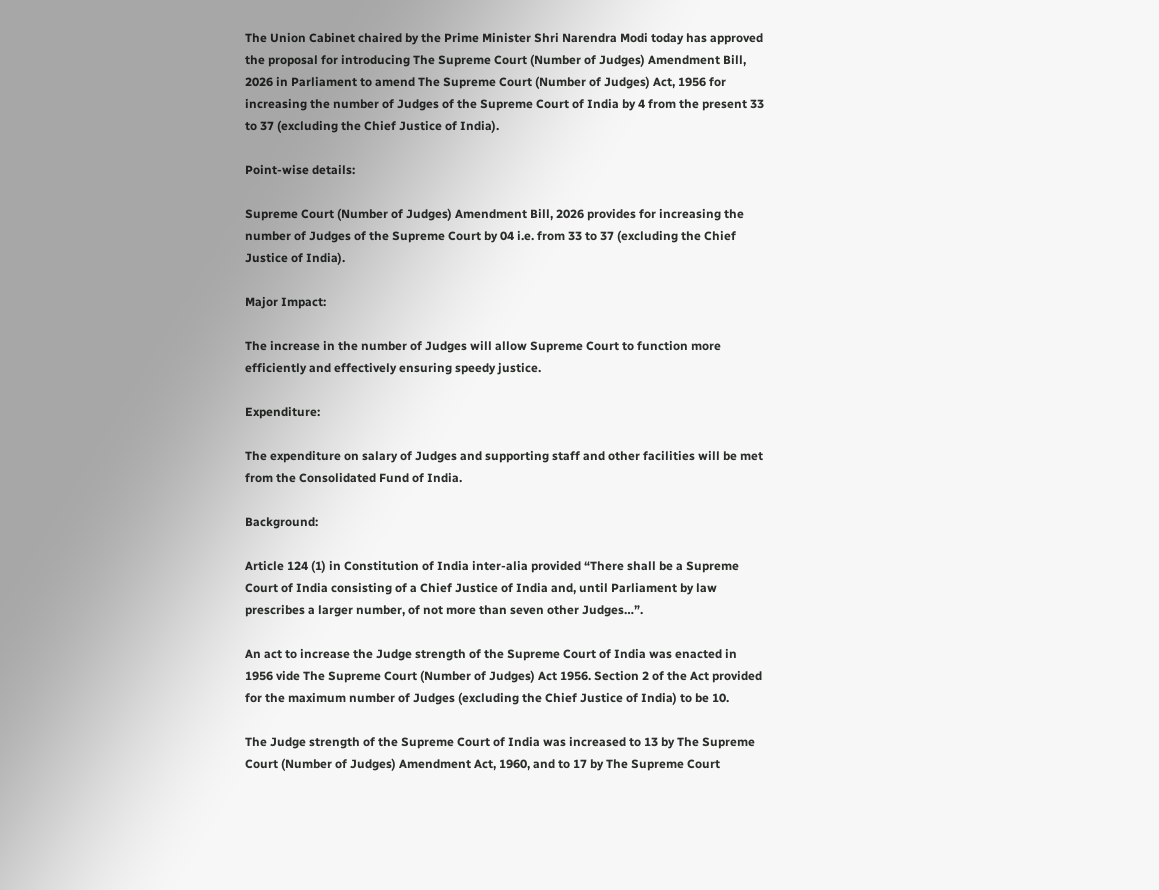The Union Cabinet chaired by the Prime Minister Shri Narendra Modi today has approved the proposal for introducing The Supreme Court (Number of Judges) Amendment Bill, 2026 in Parliament to amend The Supreme Court (Number of Judges) Act, 1956 for increasing the number of Judges of the Supreme Court of India by 4 from the present 33 to 37 (excluding the Chief Justice of India).

Point-wise details:

Supreme Court (Number of Judges) Amendment Bill, 2026 provides for increasing the number of Judges of the Supreme Court by 04 i.e. from 33 to 37 (excluding the Chief Justice of India).

Major Impact:

The increase in the number of Judges will allow Supreme Court to function more efficiently and effectively ensuring speedy justice.

Expenditure:

The expenditure on salary of Judges and supporting staff and other facilities will be met from the Consolidated Fund of India.

Background:

Article 124 (1) in Constitution of India inter-alia provided “There shall be a Supreme Court of India consisting of a Chief Justice of India and, until Parliament by law prescribes a larger number, of not more than seven other Judges…”.

An act to increase the Judge strength of the Supreme Court of India was enacted in 1956 vide The Supreme Court (Number of Judges) Act 1956. Section 2 of the Act provided for the maximum number of Judges (excluding the Chief Justice of India) to be 10.

The Judge strength of the Supreme Court of India was increased to 13 by The Supreme Court (Number of Judges) Amendment Act, 1960, and to 17 by The Supreme Court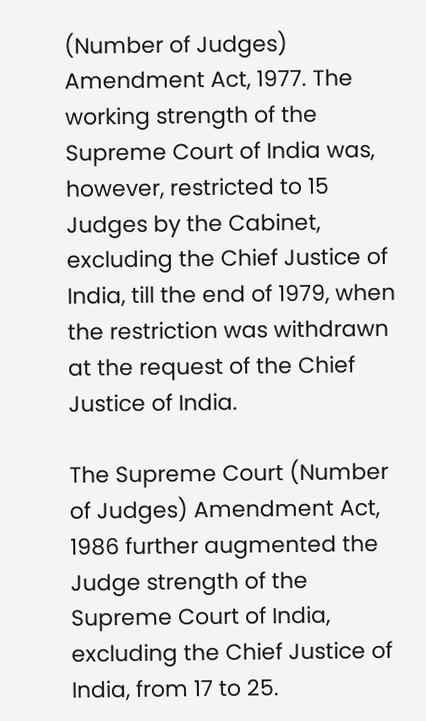(Number of Judges) Amendment Act, 1977. The working strength of the Supreme Court of India was, however, restricted to 15 Judges by the Cabinet, excluding the Chief Justice of India, till the end of 1979, when the restriction was withdrawn at the request of the Chief Justice of India.

The Supreme Court (Number of Judges) Amendment Act, 1986 further augmented the Judge strength of the Supreme Court of India, excluding the Chief Justice of India, from 17 to 25.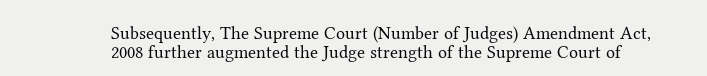Subsequently, The Supreme Court (Number of Judges) Amendment Act, 2008 further augmented the Judge strength of the Supreme Court of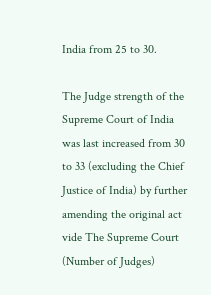India from 25 to 30.

The Judge strength of the Supreme Court of India was last increased from 30 to 33 (excluding the Chief Justice of India) by further amending the original act vide The Supreme Court (Number of Judges)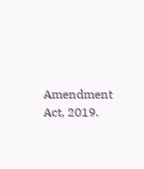Amendment Act, 2019.